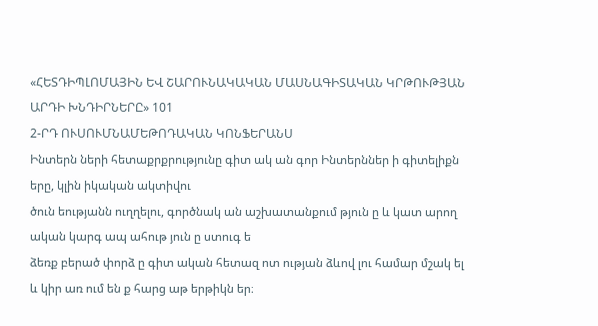«ՀԵՏԴԻՊԼՈՄԱՅԻՆ ԵՎ ՇԱՐՈՒՆԱԿԱԿԱՆ ՄԱՍՆԱԳԻՏԱԿԱՆ ԿՐԹՈՒԹՅԱՆ ԱՐԴԻ ԽՆԴԻՐՆԵՐԸ» 101
2-ՐԴ ՈՒՍՈՒՄՆԱՄԵԹՈԴԱԿԱՆ ԿՈՆՖԵՐԱՆՍ
Ինտերն ների հետաքրքրությունը գիտ ակ ան գոր Ինտերններ ի գիտելիքն երը, կլին իկական ակտիվու
ծուն եությանն ուղղելու, գործնակ ան աշխատանքում թյուն ը և կատ արող ական կարգ ապ ահութ յուն ը ստուգ ե
ձեռք բերած փորձ ը գիտ ական հետազ ոտ ության ձևով լու համար մշակ ել և կիր առ ում են ք հարց աթ երթիկն եր։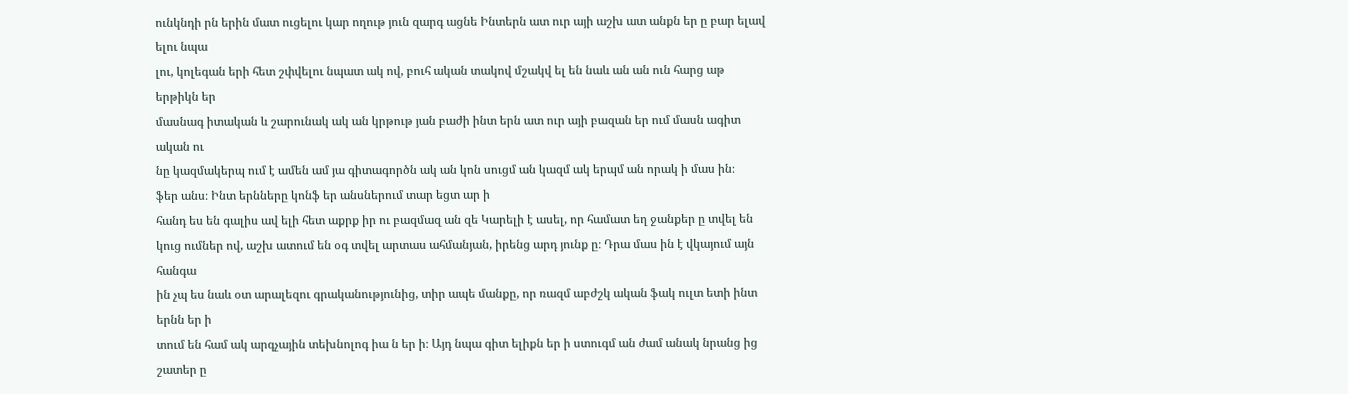ունկնդի րն երին մատ ուցելու կար ողութ յուն զարգ ացնե Ինտերն ատ ուր այի աշխ ատ անքն եր ը բար ելավ ելու նպա
լու, կոլեգան երի հետ շփվելու նպատ ակ ով, բուհ ական տակով մշակվ ել են նաև ան ան ուն հարց աթ երթիկն եր
մասնագ իտական և շարունակ ակ ան կրթութ յան բաժի ինտ երն ատ ուր այի բազան եր ում մասն ագիտ ական ու
նը կազմակերպ ում է ամեն ամ յա գիտագործն ակ ան կոն սուցմ ան կազմ ակ երպմ ան որակ ի մաս ին։
ֆեր անս։ Ինտ երնները կոնֆ եր անսներում տար եցտ ար ի
հանդ ես են գալիս ավ ելի հետ աքրք իր ու բազմազ ան զե Կարելի է ասել, որ համատ եղ ջանքեր ը տվել են
կուց ումներ ով, աշխ ատում են օգ տվել արտաս ահմանյան, իրենց արդ յունք ը։ Դրա մաս ին է վկայում այն հանգա
ին չպ ես նաև օտ արալեզու գրականությունից, տիր ապե մանքը, որ ռազմ աբժշկ ական ֆակ ուլտ ետի ինտ երնն եր ի
տում են համ ակ արգչային տեխնոլոգ իա ն եր ի։ Այդ նպա գիտ ելիքն եր ի ստուգմ ան ժամ անակ նրանց ից շատեր ը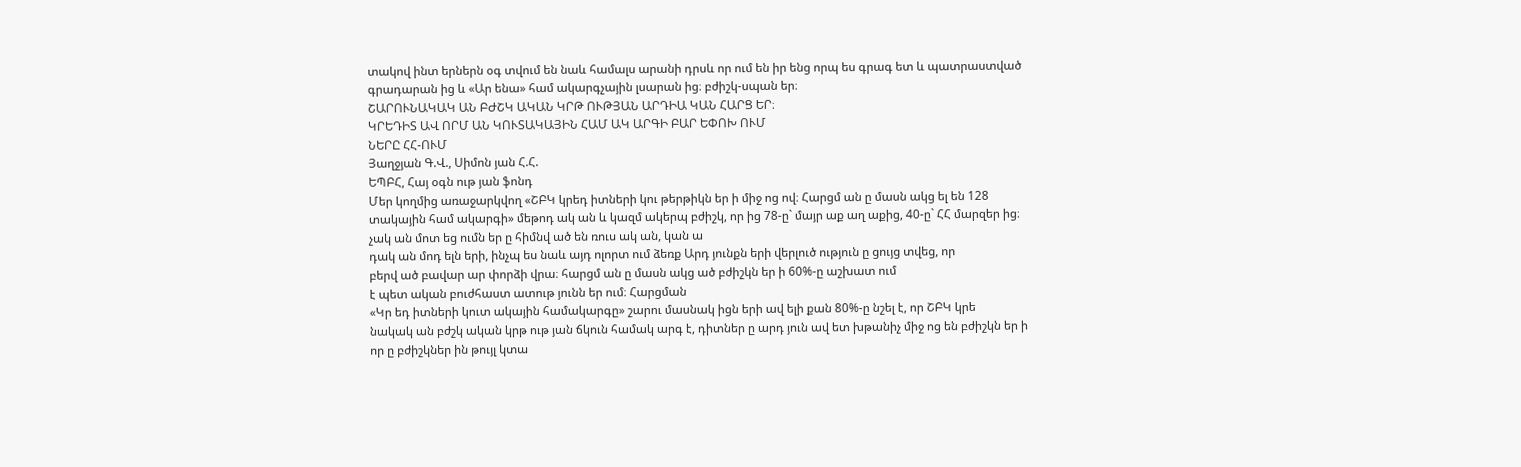տակով ինտ երներն օգ տվում են նաև համալս արանի դրսև որ ում են իր ենց որպ ես գրագ ետ և պատրաստված
գրադարան ից և «Ար ենա» համ ակարգչային լսարան ից։ բժիշկ-սպան եր։
ՇԱՐՈՒՆԱԿԱԿ ԱՆ ԲԺՇԿ ԱԿԱՆ ԿՐԹ ՈՒԹՅԱՆ ԱՐԴԻԱ ԿԱՆ ՀԱՐՑ ԵՐ։
ԿՐԵԴԻՏ ԱՎ ՈՐՄ ԱՆ ԿՈՒՏԱԿԱՅԻՆ ՀԱՄ ԱԿ ԱՐԳԻ ԲԱՐ ԵՓՈԽ ՈՒՄ
ՆԵՐԸ ՀՀ-ՈՒՄ
Յաղջյան Գ.Վ., Սիմոն յան Հ.Հ.
ԵՊԲՀ, Հայ օգն ութ յան ֆոնդ
Մեր կողմից առաջարկվող «ՇԲԿ կրեդ իտների կու թերթիկն եր ի միջ ոց ով։ Հարցմ ան ը մասն ակց ել են 128
տակային համ ակարգի» մեթոդ ակ ան և կազմ ակերպ բժիշկ, որ ից 78-ը` մայր աք աղ աքից, 40-ը` ՀՀ մարզեր ից։
չակ ան մոտ եց ումն եր ը հիմնվ ած են ռուս ակ ան, կան ա
դակ ան մոդ ելն երի, ինչպ ես նաև այդ ոլորտ ում ձեռք Արդ յունքն երի վերլուծ ություն ը ցույց տվեց, որ
բերվ ած բավար ար փորձի վրա։ հարցմ ան ը մասն ակց ած բժիշկն եր ի 60%-ը աշխատ ում
է պետ ական բուժհաստ ատութ յունն եր ում։ Հարցման
«Կր եդ իտների կուտ ակային համակարգը» շարու մասնակ իցն երի ավ ելի քան 80%-ը նշել է, որ ՇԲԿ կրե
նակակ ան բժշկ ական կրթ ութ յան ճկուն համակ արգ է, դիտներ ը արդ յուն ավ ետ խթանիչ միջ ոց են բժիշկն եր ի
որ ը բժիշկներ ին թույլ կտա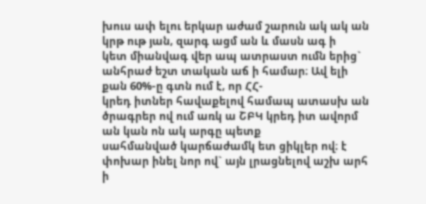խուս ափ ելու երկար աժամ շարուն ակ ակ ան կրթ ութ յան, զարգ ացմ ան և մասն ագ ի
կետ միանվագ վեր ապ ատրաստ ումն երից` անհրաժ եշտ տական աճ ի համար։ Ավ ելի քան 60%-ը գտն ում է, որ ՀՀ-
կրեդ իտներ հավաքելով համապ ատասխ ան ծրագրեր ով ում առկ ա ՇԲԿ կրեդ իտ ավորմ ան կան ոն ակ արգը պետք
սահմանված կարճաժամկ ետ ցիկլեր ով։ է փոխար ինել նոր ով` այն լրացնելով աշխ արհ ի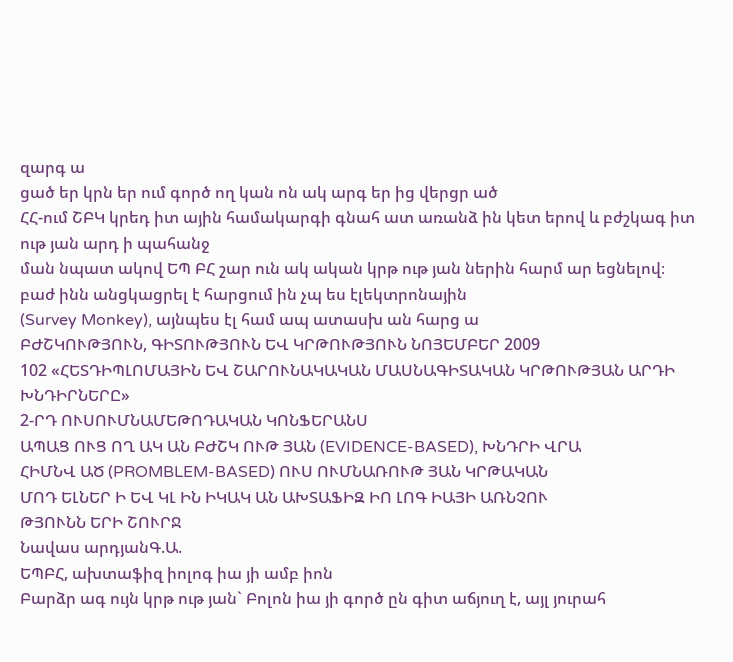զարգ ա
ցած եր կրն եր ում գործ ող կան ոն ակ արգ եր ից վերցր ած
ՀՀ-ում ՇԲԿ կրեդ իտ ային համակարգի գնահ ատ առանձ ին կետ երով և բժշկագ իտ ութ յան արդ ի պահանջ
ման նպատ ակով ԵՊ ԲՀ շար ուն ակ ական կրթ ութ յան ներին հարմ ար եցնելով։
բաժ ինն անցկացրել է հարցում ին չպ ես էլեկտրոնային
(Survey Monkey), այնպես էլ համ ապ ատասխ ան հարց ա
ԲԺՇԿՈՒԹՅՈՒՆ, ԳԻՏՈՒԹՅՈՒՆ ԵՎ ԿՐԹՈՒԹՅՈՒՆ ՆՈՅԵՄԲԵՐ 2009
102 «ՀԵՏԴԻՊԼՈՄԱՅԻՆ ԵՎ ՇԱՐՈՒՆԱԿԱԿԱՆ ՄԱՍՆԱԳԻՏԱԿԱՆ ԿՐԹՈՒԹՅԱՆ ԱՐԴԻ ԽՆԴԻՐՆԵՐԸ»
2-ՐԴ ՈՒՍՈՒՄՆԱՄԵԹՈԴԱԿԱՆ ԿՈՆՖԵՐԱՆՍ
ԱՊԱՑ ՈՒՑ ՈՂ ԱԿ ԱՆ ԲԺՇԿ ՈՒԹ ՅԱՆ (EVIDENCE-BASED), ԽՆԴՐԻ ՎՐԱ
ՀԻՄՆՎ ԱԾ (PROMBLEM-BASED) ՈՒՍ ՈՒՄՆԱՌՈՒԹ ՅԱՆ ԿՐԹԱԿԱՆ
ՄՈԴ ԵԼՆԵՐ Ի ԵՎ ԿԼ ԻՆ ԻԿԱԿ ԱՆ ԱԽՏԱՖԻԶ ԻՈ ԼՈԳ ԻԱՅԻ ԱՌՆՉՈՒ
ԹՅՈՒՆՆ ԵՐԻ ՇՈՒՐՋ
Նավաս արդյանԳ.Ա.
ԵՊԲՀ, ախտաֆիզ իոլոգ իա յի ամբ իոն
Բարձր ագ ույն կրթ ութ յան` Բոլոն իա յի գործ ըն գիտ աճյուղ է, այլ յուրահ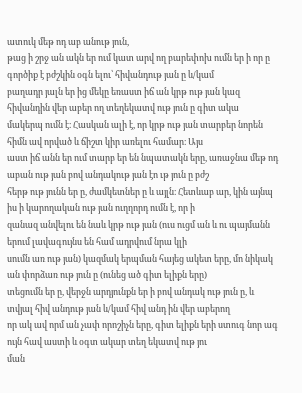ատուկ մեթ ոդ աբ անութ յուն,
թաց ի շրջ ան ակն եր ում կատ արվ ող բարեփոխ ումն եր ի որ ը գործիք է բժշկին օգն ելու՝ հիվանդութ յան ը և/կամ
բաղադր յալն եր ից մեկը եռաստ իճ ան կրթ ութ յան կազ հիվանդին վեր աբեր ող տեղեկատվ ութ յուն ը գիտ ակա
մակերպ ումն է։ Հասկան ալի է, որ կրթ ութ յան տարբեր նորեն հիմն ավ որված և ճիշտ կիր առելու համար։ Այս
աստ իճ անն եր ում տարբ եր են նպատակն երը, առաջնա մեթ ոդ աբան ութ յան բով անդակութ յան էո ւթ յուն ը բժշ
հերթ ութ յունն եր ը, ժամկետներ ը և այլն։ Հետևաբ ար, կին այնպ իս ի կարողական ութ յան ուղղորդ ումն է, որ ի
զանազ անվելու են նաև կրթ ութ յան (ուս ուցմ ան և ու պայմանն երում լավագույնս են համ ադրվում նրա կլի
սումն առ ութ յան) կազմակ երպման հայեց ակետ երը, մո նիկակ ան փորձառ ութ յուն ը (ունեց ած գիտ ելիքն երը)
տեցումն եր ը, վերջն արդյունքն եր ի բով անդակ ութ յուն ը, և տվյալ հիվ անդութ յան և/կամ հիվ անդ ին վեր աբերող
որ ակ ավ որմ ան չափ որոշիչն երը, գիտ ելիքն երի ստուգ նոր ագ ույն հավ աստի և օգտ ակար տեղ եկատվ ութ յու
ման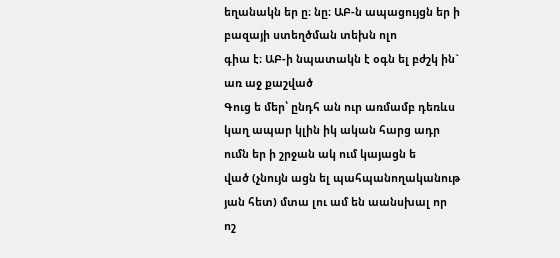եղանակն եր ը։ նը։ ԱԲ-ն ապացույցն եր ի բազայի ստեղծման տեխն ոլո
գիա է։ ԱԲ-ի նպատակն է օգն ել բժշկ ին` առ աջ քաշված
Գուց ե մեր՝ ընդհ ան ուր առմամբ դեռևս կաղ ապար կլին իկ ական հարց ադր ումն եր ի շրջան ակ ում կայացն ե
ված (չնույն ացն ել պահպանողականութ յան հետ) մտա լու ամ են աանսխալ որ ոշ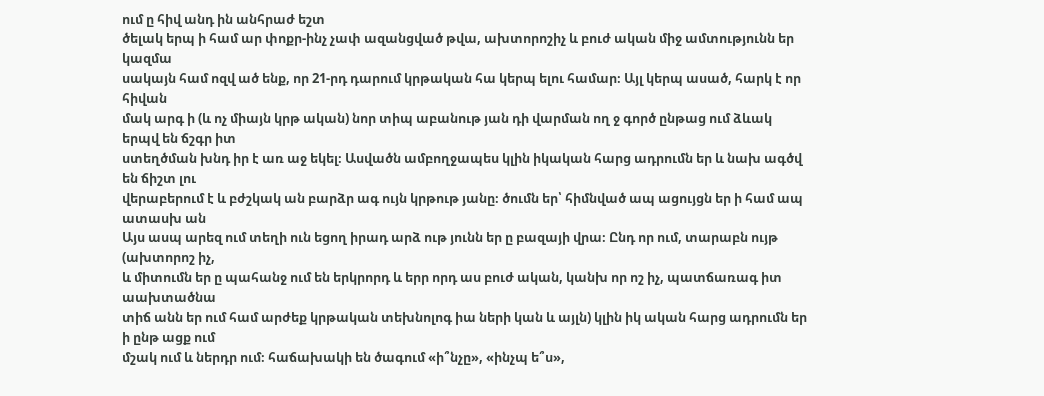ում ը հիվ անդ ին անհրաժ եշտ
ծելակ երպ ի համ ար փոքր-ինչ չափ ազանցված թվա, ախտորոշիչ և բուժ ական միջ ամտությունն եր կազմա
սակայն համ ոզվ ած ենք, որ 21-րդ դարում կրթական հա կերպ ելու համար։ Այլ կերպ ասած, հարկ է որ հիվան
մակ արգ ի (և ոչ միայն կրթ ական) նոր տիպ աբանութ յան դի վարման ող ջ գործ ընթաց ում ձևակ երպվ են ճշգր իտ
ստեղծման խնդ իր է առ աջ եկել։ Ասվածն ամբողջապես կլին իկական հարց ադրումն եր և նախ ագծվ են ճիշտ լու
վերաբերում է և բժշկակ ան բարձր ագ ույն կրթութ յանը։ ծումն եր՝ հիմնված ապ ացույցն եր ի համ ապ ատասխ ան
Այս ասպ արեզ ում տեղի ուն եցող իրադ արձ ութ յունն եր ը բազայի վրա։ Ընդ որ ում, տարաբն ույթ (ախտորոշ իչ,
և միտումն եր ը պահանջ ում են երկրորդ և երր որդ աս բուժ ական, կանխ որ ոշ իչ, պատճառագ իտ աախտածնա
տիճ անն եր ում համ արժեք կրթական տեխնոլոգ իա ների կան և այլն) կլին իկ ական հարց ադրումն եր ի ընթ ացք ում
մշակ ում և ներդր ում։ հաճախակի են ծագում «ի՞նչը», «ինչպ ե՞ս»,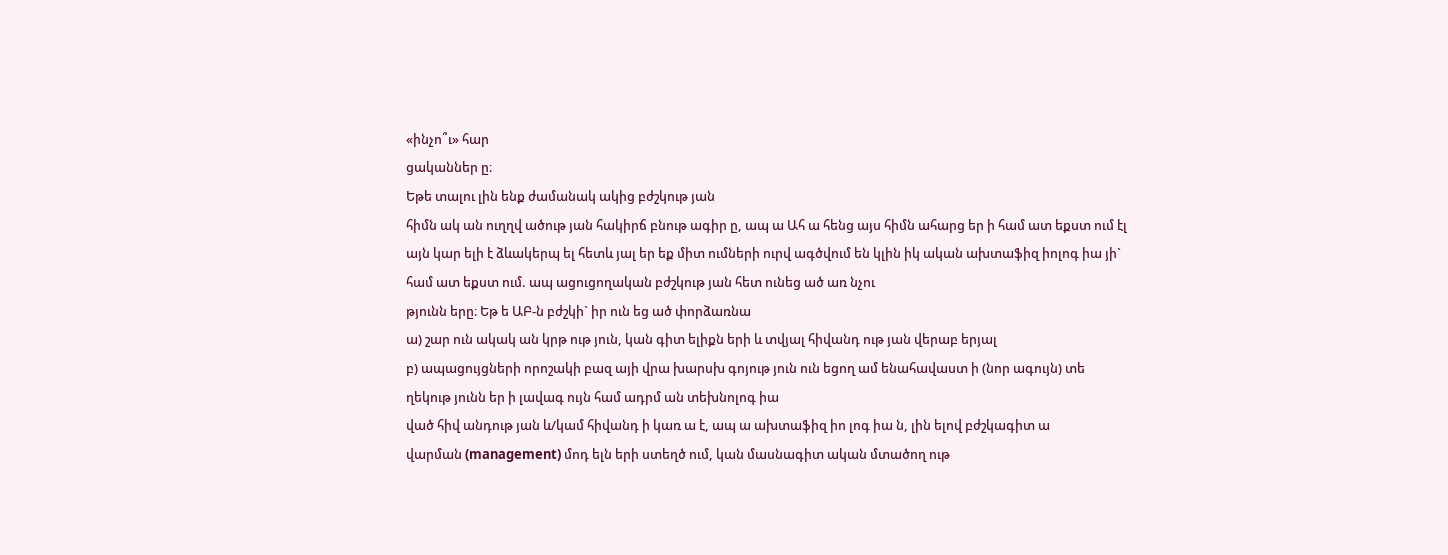«ինչո՞ւ» հար
ցականներ ը։
Եթե տալու լին ենք ժամանակ ակից բժշկութ յան
հիմն ակ ան ուղղվ ածութ յան հակիրճ բնութ ագիր ը, ապ ա Ահ ա հենց այս հիմն ահարց եր ի համ ատ եքստ ում էլ
այն կար ելի է ձևակերպ ել հետև յալ եր եք միտ ումների ուրվ ագծվում են կլին իկ ական ախտաֆիզ իոլոգ իա յի`
համ ատ եքստ ում. ապ ացուցողական բժշկութ յան հետ ունեց ած առ նչու
թյունն երը։ Եթ ե ԱԲ-ն բժշկի` իր ուն եց ած փորձառնա
ա) շար ուն ակակ ան կրթ ութ յուն, կան գիտ ելիքն երի և տվյալ հիվանդ ութ յան վերաբ երյալ
բ) ապացույցների որոշակի բազ այի վրա խարսխ գոյութ յուն ուն եցող ամ ենահավաստ ի (նոր ագույն) տե
ղեկութ յունն եր ի լավագ ույն համ ադրմ ան տեխնոլոգ իա
ված հիվ անդութ յան և/կամ հիվանդ ի կառ ա է, ապ ա ախտաֆիզ իո լոգ իա ն, լին ելով բժշկագիտ ա
վարման (management) մոդ ելն երի ստեղծ ում, կան մասնագիտ ական մտածող ութ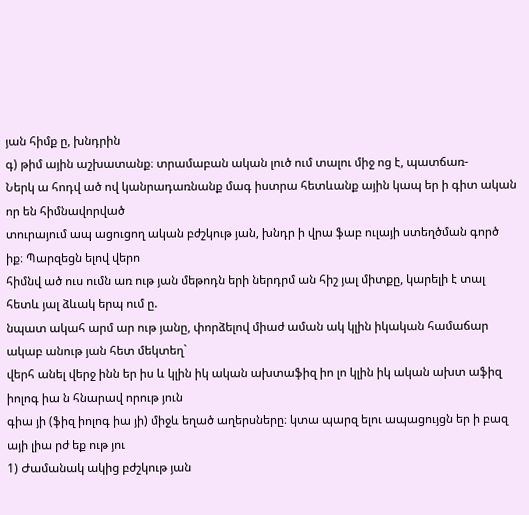յան հիմք ը, խնդրին
գ) թիմ ային աշխատանք։ տրամաբան ական լուծ ում տալու միջ ոց է, պատճառ-
Ներկ ա հոդվ ած ով կանրադառնանք մագ իստրա հետևանք ային կապ եր ի գիտ ական որ են հիմնավորված
տուրայում ապ ացուցող ական բժշկութ յան, խնդր ի վրա ֆաբ ուլայի ստեղծման գործ իք։ Պարզեցն ելով վերո
հիմնվ ած ուս ումն առ ութ յան մեթոդն երի ներդրմ ան հիշ յալ միտքը, կարելի է տալ հետև յալ ձևակ երպ ում ը.
նպատ ակահ արմ ար ութ յանը, փորձելով միաժ աման ակ կլին իկական համաճար ակաբ անութ յան հետ մեկտեղ`
վերհ անել վերջ ինն եր իս և կլին իկ ական ախտաֆիզ իո լո կլին իկ ական ախտ աֆիզ իոլոգ իա ն հնարավ որութ յուն
գիա յի (ֆիզ իոլոգ իա յի) միջև եղած աղերսները։ կտա պարզ ելու ապացույցն եր ի բազ այի լիա րժ եք ութ յու
1) Ժամանակ ակից բժշկութ յան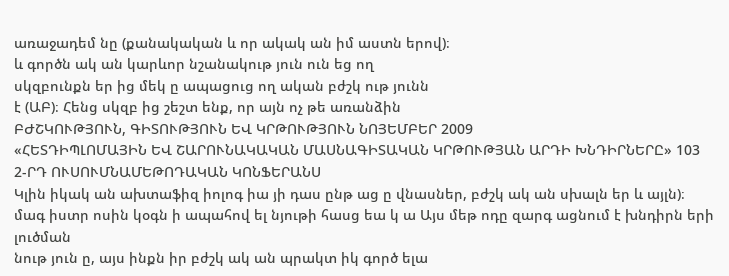առաջադեմ նը (քանակական և որ ակակ ան իմ աստն երով)։
և գործն ակ ան կարևոր նշանակութ յուն ուն եց ող
սկզբունքն եր ից մեկ ը ապացուց ող ական բժշկ ութ յունն
է (ԱԲ)։ Հենց սկզբ ից շեշտ ենք, որ այն ոչ թե առանձին
ԲԺՇԿՈՒԹՅՈՒՆ, ԳԻՏՈՒԹՅՈՒՆ ԵՎ ԿՐԹՈՒԹՅՈՒՆ ՆՈՅԵՄԲԵՐ 2009
«ՀԵՏԴԻՊԼՈՄԱՅԻՆ ԵՎ ՇԱՐՈՒՆԱԿԱԿԱՆ ՄԱՍՆԱԳԻՏԱԿԱՆ ԿՐԹՈՒԹՅԱՆ ԱՐԴԻ ԽՆԴԻՐՆԵՐԸ» 103
2-ՐԴ ՈՒՍՈՒՄՆԱՄԵԹՈԴԱԿԱՆ ԿՈՆՖԵՐԱՆՍ
Կլին իկակ ան ախտաֆիզ իոլոգ իա յի դաս ընթ աց ը վնասներ, բժշկ ակ ան սխալն եր և այլն)։
մագ իստր ոսին կօգն ի ապահով ել նյութի հասց եա կ ա Այս մեթ ոդը զարգ ացնում է խնդիրն երի լուծման
նութ յուն ը, այս ինքն իր բժշկ ակ ան պրակտ իկ գործ ելա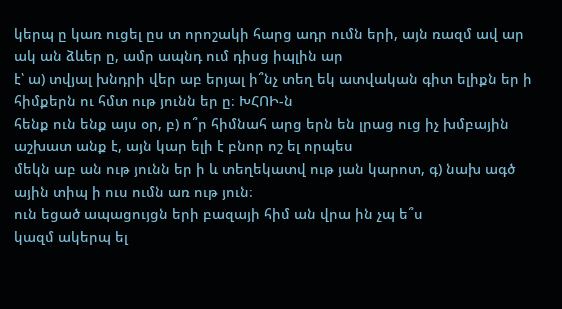կերպ ը կառ ուցել ըս տ որոշակի հարց ադր ումն երի, այն ռազմ ավ ար ակ ան ձևեր ը, ամր ապնդ ում դիսց իպլին ար
է՝ ա) տվյալ խնդրի վեր աբ երյալ ի՞նչ տեղ եկ ատվական գիտ ելիքն եր ի հիմքերն ու հմտ ութ յունն եր ը։ ԽՀՈԻ-ն
հենք ուն ենք այս օր, բ) ո՞ր հիմնահ արց երն են լրաց ուց իչ խմբային աշխատ անք է, այն կար ելի է բնոր ոշ ել որպես
մեկն աբ ան ութ յունն եր ի և տեղեկատվ ութ յան կարոտ, գ) նախ ագծ ային տիպ ի ուս ումն առ ութ յուն։
ուն եցած ապացույցն երի բազայի հիմ ան վրա ին չպ ե՞ս
կազմ ակերպ ել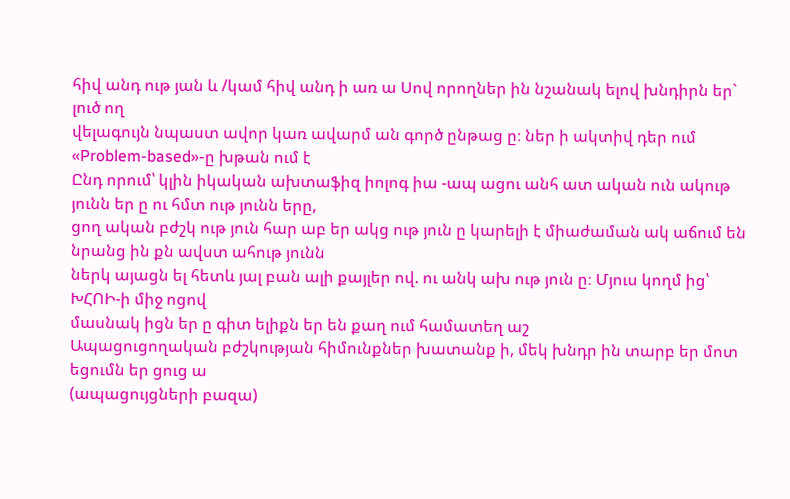հիվ անդ ութ յան և /կամ հիվ անդ ի առ ա Սով որողներ ին նշանակ ելով խնդիրն եր` լուծ ող
վելագույն նպաստ ավոր կառ ավարմ ան գործ ընթաց ը։ ներ ի ակտիվ դեր ում «Problem-based»-ը խթան ում է
Ընդ որում՝ կլին իկական ախտաֆիզ իոլոգ իա -ապ ացու անհ ատ ական ուն ակութ յունն եր ը ու հմտ ութ յունն երը,
ցող ական բժշկ ութ յուն հար աբ եր ակց ութ յուն ը կարելի է միաժաման ակ աճում են նրանց ին քն ավստ ահութ յունն
ներկ այացն ել հետև յալ բան ալի քայլեր ով. ու անկ ախ ութ յուն ը։ Մյուս կողմ ից՝ ԽՀՈԻ-ի միջ ոցով
մասնակ իցն եր ը գիտ ելիքն եր են քաղ ում համատեղ աշ
Ապացուցողական բժշկության հիմունքներ խատանք ի, մեկ խնդր ին տարբ եր մոտ եցումն եր ցուց ա
(ապացույցների բազա)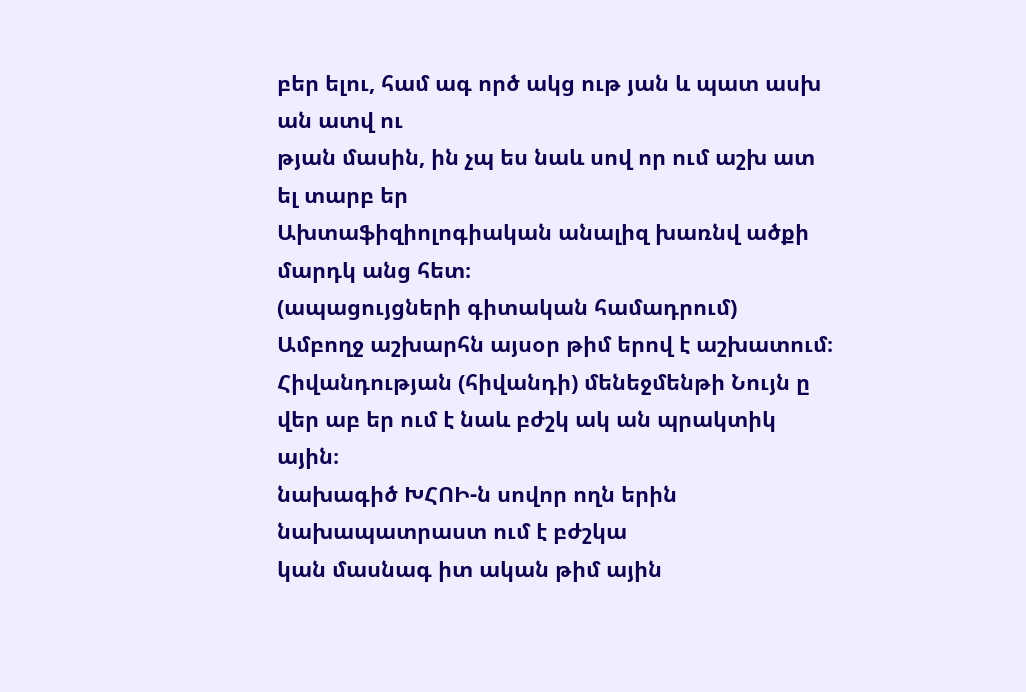բեր ելու, համ ագ ործ ակց ութ յան և պատ ասխ ան ատվ ու
թյան մասին, ին չպ ես նաև սով որ ում աշխ ատ ել տարբ եր
Ախտաֆիզիոլոգիական անալիզ խառնվ ածքի մարդկ անց հետ։
(ապացույցների գիտական համադրում)
Ամբողջ աշխարհն այսօր թիմ երով է աշխատում։
Հիվանդության (հիվանդի) մենեջմենթի Նույն ը վեր աբ եր ում է նաև բժշկ ակ ան պրակտիկ ային։
նախագիծ ԽՀՈԻ-ն սովոր ողն երին նախապատրաստ ում է բժշկա
կան մասնագ իտ ական թիմ ային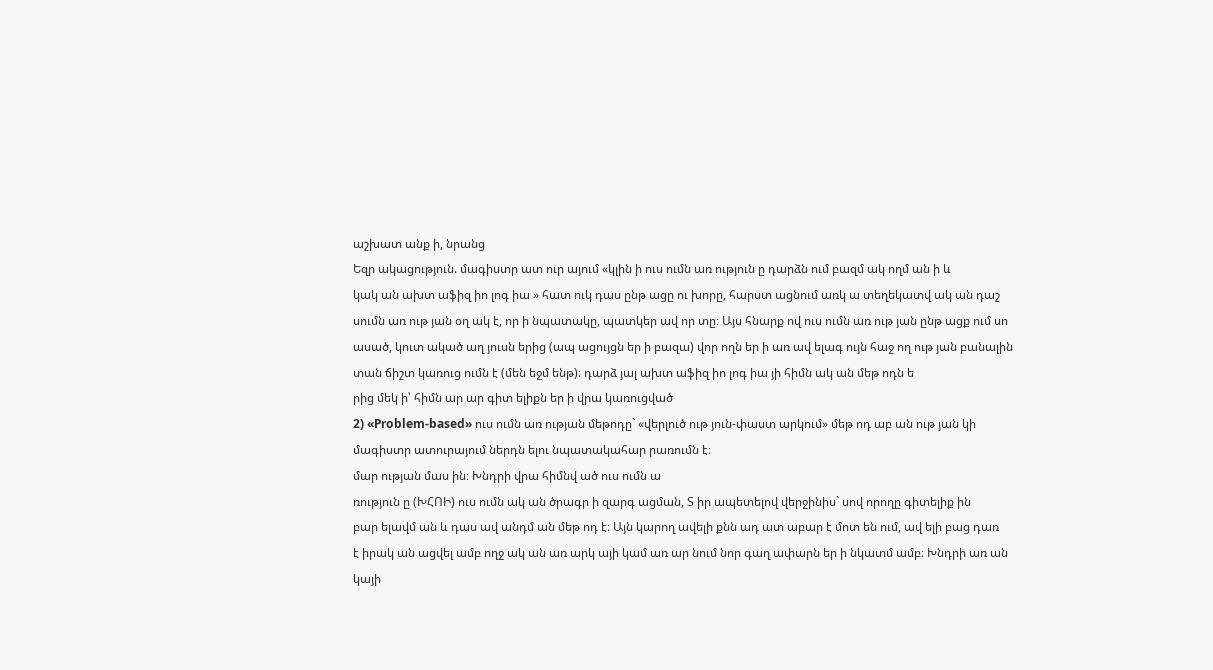աշխատ անք ի, նրանց
Եզր ակացություն. մագիստր ատ ուր այում «կլին ի ուս ումն առ ություն ը դարձն ում բազմ ակ ողմ ան ի և
կակ ան ախտ աֆիզ իո լոգ իա » հատ ուկ դաս ընթ ացը ու խորը, հարստ ացնում առկ ա տեղեկատվ ակ ան դաշ
սումն առ ութ յան օղ ակ է, որ ի նպատակը, պատկեր ավ որ տը։ Այս հնարք ով ուս ումն առ ութ յան ընթ ացք ում սո
ասած, կուտ ակած աղ յուսն երից (ապ ացույցն եր ի բազա) վոր ողն եր ի առ ավ ելագ ույն հաջ ող ութ յան բանալին
տան ճիշտ կառուց ումն է (մեն եջմ ենթ)։ դարձ յալ ախտ աֆիզ իո լոգ իա յի հիմն ակ ան մեթ ոդն ե
րից մեկ ի՝ հիմն ար ար գիտ ելիքն եր ի վրա կառուցված
2) «Problem-based» ուս ումն առ ության մեթոդը` «վերլուծ ութ յուն-փաստ արկում» մեթ ոդ աբ ան ութ յան կի
մագիստր ատուրայում ներդն ելու նպատակահար րառումն է։
մար ության մաս ին։ Խնդրի վրա հիմնվ ած ուս ումն ա
ռություն ը (ԽՀՈԻ) ուս ումն ակ ան ծրագր ի զարգ ացման, Տ իր ապետելով վերջինիս` սով որողը գիտելիք ին
բար ելավմ ան և դաս ավ անդմ ան մեթ ոդ է։ Այն կարող ավելի քնն ադ ատ աբար է մոտ են ում, ավ ելի բաց դառ
է իրակ ան ացվել ամբ ողջ ակ ան առ արկ այի կամ առ ար նում նոր գաղ ափարն եր ի նկատմ ամբ։ Խնդրի առ ան
կայի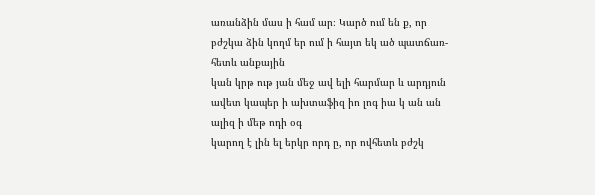առանձին մաս ի համ ար։ Կարծ ում են ք, որ բժշկա ձին կողմ եր ում ի հայտ եկ ած պատճառ-հետև անքային
կան կրթ ութ յան մեջ ավ ելի հարմար և արդյուն ավետ կապեր ի ախտաֆիզ իո լոգ իա կ ան ան ալիզ ի մեթ ոդի օգ
կարող է լին ել երկր որդ ը, որ ովհետև բժշկ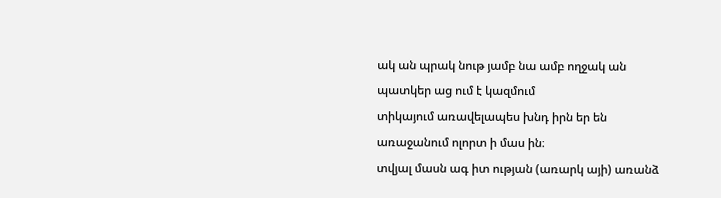ակ ան պրակ նութ յամբ նա ամբ ողջակ ան պատկեր աց ում է կազմում
տիկայում առավելապես խնդ իրն եր են առաջանում ոլորտ ի մաս ին։
տվյալ մասն ագ իտ ության (առարկ այի) առանձ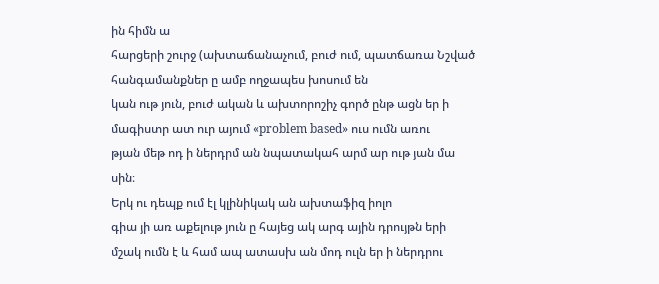ին հիմն ա
հարցերի շուրջ (ախտաճանաչում, բուժ ում, պատճառա Նշված հանգամանքներ ը ամբ ողջապես խոսում են
կան ութ յուն, բուժ ական և ախտորոշիչ գործ ընթ ացն եր ի մագիստր ատ ուր այում «problem based» ուս ումն առու
թյան մեթ ոդ ի ներդրմ ան նպատակահ արմ ար ութ յան մա
սին։
Երկ ու դեպք ում էլ կլինիկակ ան ախտաֆիզ իոլո
գիա յի առ աքելութ յուն ը հայեց ակ արգ ային դրույթն երի
մշակ ումն է և համ ապ ատասխ ան մոդ ուլն եր ի ներդրու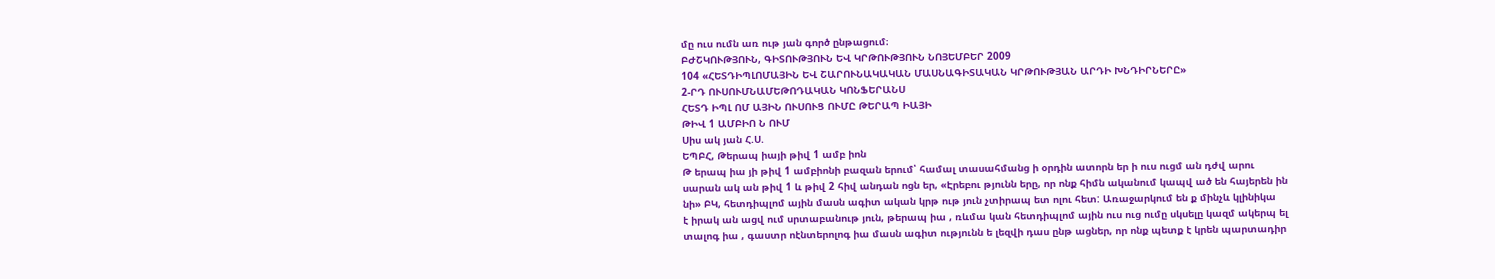մը ուս ումն առ ութ յան գործ ընթացում։
ԲԺՇԿՈՒԹՅՈՒՆ, ԳԻՏՈՒԹՅՈՒՆ ԵՎ ԿՐԹՈՒԹՅՈՒՆ ՆՈՅԵՄԲԵՐ 2009
104 «ՀԵՏԴԻՊԼՈՄԱՅԻՆ ԵՎ ՇԱՐՈՒՆԱԿԱԿԱՆ ՄԱՍՆԱԳԻՏԱԿԱՆ ԿՐԹՈՒԹՅԱՆ ԱՐԴԻ ԽՆԴԻՐՆԵՐԸ»
2-ՐԴ ՈՒՍՈՒՄՆԱՄԵԹՈԴԱԿԱՆ ԿՈՆՖԵՐԱՆՍ
ՀԵՏԴ ԻՊԼ ՈՄ ԱՅԻՆ ՈՒՍՈՒՑ ՈՒՄԸ ԹԵՐԱՊ ԻԱՅԻ
ԹԻՎ 1 ԱՄԲԻՈ Ն ՈՒՄ
Սիս ակ յան Հ.Ս.
ԵՊԲՀ, Թերապ իայի թիվ 1 ամբ իոն
Թ երապ իա յի թիվ 1 ամբիոնի բազան երում՝ համալ տասահմանց ի օրդին ատորն եր ի ուս ուցմ ան դժվ արու
սարան ակ ան թիվ 1 և թիվ 2 հիվ անդան ոցն եր, «Էրեբու թյունն երը, որ ոնք հիմն ականում կապվ ած են հայերեն ին
նի» ԲԿ, հետդիպլոմ ային մասն ագիտ ական կրթ ութ յուն չտիրապ ետ ոլու հետ: Առաջարկում են ք մինչև կլինիկա
է իրակ ան ացվ ում սրտաբանութ յուն, թերապ իա , ռևմա կան հետդիպլոմ ային ուս ուց ումը սկսելը կազմ ակերպ ել
տալոգ իա , գաստր ոէնտերոլոգ իա մասն ագիտ ությունն ե լեզվի դաս ընթ ացներ, որ ոնք պետք է կրեն պարտադիր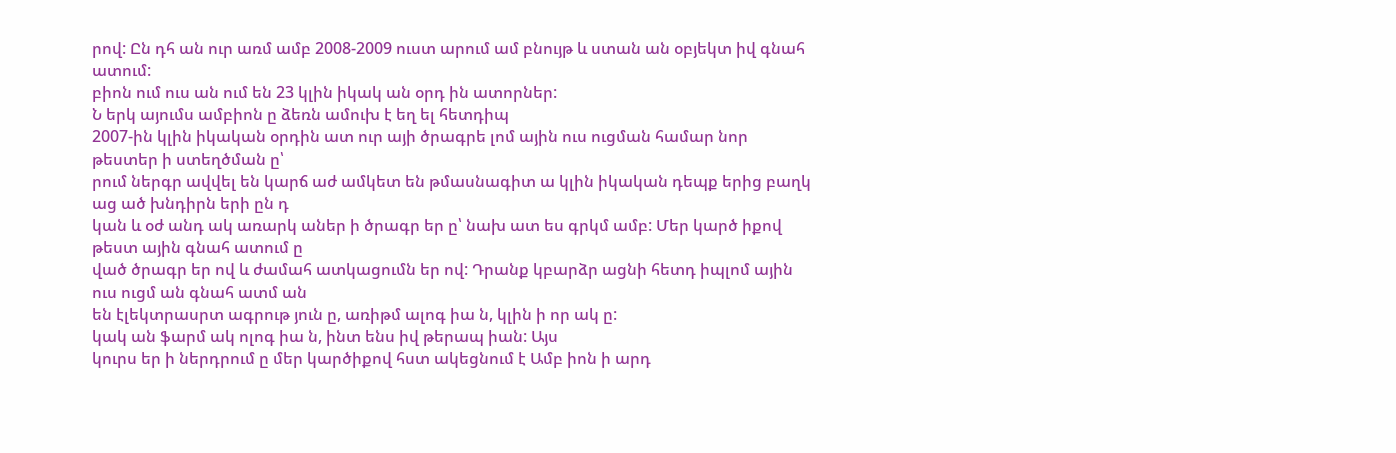րով: Ըն դհ ան ուր առմ ամբ 2008-2009 ուստ արում ամ բնույթ և ստան ան օբյեկտ իվ գնահ ատում:
բիոն ում ուս ան ում են 23 կլին իկակ ան օրդ ին ատորներ:
Ն երկ այումս ամբիոն ը ձեռն ամուխ է եղ ել հետդիպ
2007-ին կլին իկական օրդին ատ ուր այի ծրագրե լոմ ային ուս ուցման համար նոր թեստեր ի ստեղծման ը՝
րում ներգր ավվել են կարճ աժ ամկետ են թմասնագիտ ա կլին իկական դեպք երից բաղկ աց ած խնդիրն երի ըն դ
կան և օժ անդ ակ առարկ աներ ի ծրագր եր ը՝ նախ ատ ես գրկմ ամբ: Մեր կարծ իքով թեստ ային գնահ ատում ը
ված ծրագր եր ով և ժամահ ատկացումն եր ով: Դրանք կբարձր ացնի հետդ իպլոմ ային ուս ուցմ ան գնահ ատմ ան
են էլեկտրասրտ ագրութ յուն ը, առիթմ ալոգ իա ն, կլին ի որ ակ ը:
կակ ան ֆարմ ակ ոլոգ իա ն, ինտ ենս իվ թերապ իան: Այս
կուրս եր ի ներդրում ը մեր կարծիքով հստ ակեցնում է Ամբ իոն ի արդ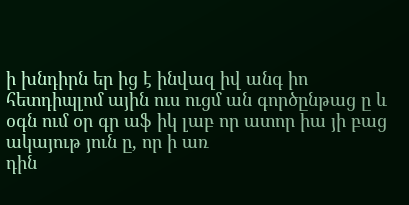ի խնդիրն եր ից է ինվազ իվ անգ իո
հետդիպլոմ ային ուս ուցմ ան գործընթաց ը և օգն ում օր գր աֆ իկ լաբ որ ատոր իա յի բաց ակայութ յուն ը, որ ի առ
դին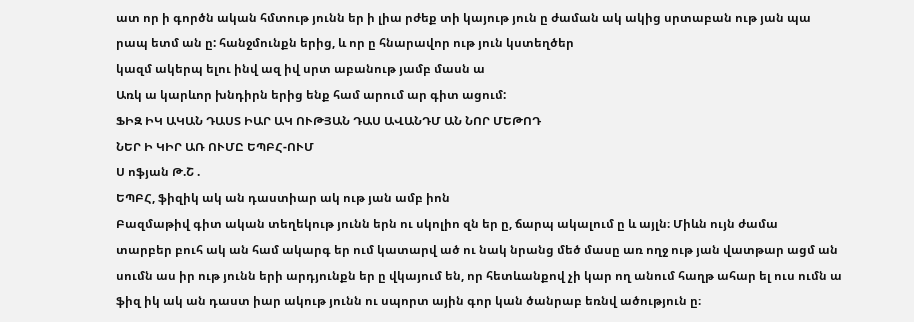ատ որ ի գործն ական հմտութ յունն եր ի լիա րժեք տի կայութ յուն ը ժաման ակ ակից սրտաբան ութ յան պա
րապ ետմ ան ը: հանջմունքն երից, և որ ը հնարավոր ութ յուն կստեղծեր
կազմ ակերպ ելու ինվ ազ իվ սրտ աբանութ յամբ մասն ա
Առկ ա կարևոր խնդիրն երից ենք համ արում ար գիտ ացում:
ՖԻԶ ԻԿ ԱԿԱՆ ԴԱՍՏ ԻԱՐ ԱԿ ՈՒԹՅԱՆ ԴԱՍ ԱՎԱՆԴՄ ԱՆ ՆՈՐ ՄԵԹՈԴ
ՆԵՐ Ի ԿԻՐ ԱՌ ՈՒՄԸ ԵՊԲՀ-ՈՒՄ
Ս ոֆյան Թ.Շ .
ԵՊԲՀ, ֆիզիկ ակ ան դաստիար ակ ութ յան ամբ իոն
Բազմաթիվ գիտ ական տեղեկութ յունն երն ու սկոլիո զն եր ը, ճարպ ակալում ը և այլն։ Միևն ույն ժամա
տարբեր բուհ ակ ան համ ակարգ եր ում կատարվ ած ու նակ նրանց մեծ մասը առ ողջ ութ յան վատթար ացմ ան
սումն աս իր ութ յունն երի արդյունքն եր ը վկայում են, որ հետևանքով չի կար ող անում հաղթ ահար ել ուս ումն ա
ֆիզ իկ ակ ան դաստ իար ակութ յունն ու սպորտ ային գոր կան ծանրաբ եռնվ ածություն ը։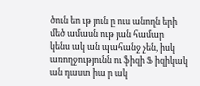ծուն եո ւթ յուն ը ուս անողն երի մեծ ամասն ութ յան համար
կենս ակ ան պահանջ չեն, իսկ առողջությունն ու ֆիզի Ֆ իզիկակ ան դաստ իա ր ակ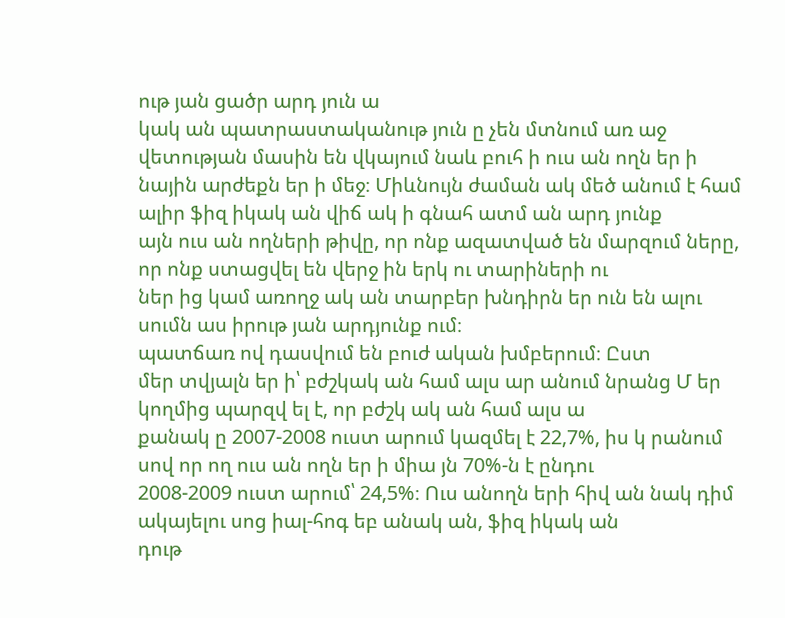ութ յան ցածր արդ յուն ա
կակ ան պատրաստականութ յուն ը չեն մտնում առ աջ վետության մասին են վկայում նաև բուհ ի ուս ան ողն եր ի
նային արժեքն եր ի մեջ։ Միևնույն ժաման ակ մեծ անում է համ ալիր ֆիզ իկակ ան վիճ ակ ի գնահ ատմ ան արդ յունք
այն ուս ան ողների թիվը, որ ոնք ազատված են մարզում ները, որ ոնք ստացվել են վերջ ին երկ ու տարիների ու
ներ ից կամ առողջ ակ ան տարբեր խնդիրն եր ուն են ալու սումն աս իրութ յան արդյունք ում։
պատճառ ով դասվում են բուժ ական խմբերում։ Ըստ
մեր տվյալն եր ի՝ բժշկակ ան համ ալս ար անում նրանց Մ եր կողմից պարզվ ել է, որ բժշկ ակ ան համ ալս ա
քանակ ը 2007-2008 ուստ արում կազմել է 22,7%, իս կ րանում սով որ ող ուս ան ողն եր ի միա յն 70%-ն է ընդու
2008-2009 ուստ արում՝ 24,5%։ Ուս անողն երի հիվ ան նակ դիմ ակայելու սոց իալ-հոգ եբ անակ ան, ֆիզ իկակ ան
դութ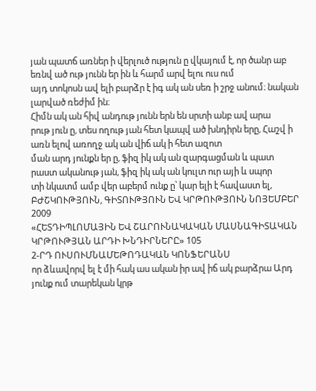յան պատճ առներ ի վերլուծ ություն ը վկայում է, որ ծանր աբ եռնվ ած ութ յունն եր ին և հարմ արվ ելու ուս ում
այդ տոկոսն ավ ելի բարձր է իգ ակ ան սեռ ի շրջ անում։ նական լարված ռեժիմ ին։
Հիմն ակ ան հիվ անդութ յունն երն են սրտի անբ ավ արա
րութ յուն ը, տես ողութ յան հետ կապվ ած խնդիրն երը, Հաշվ ի առն ելով առողջ ակ ան վիճ ակ ի հետ ազոտ
ման արդ յունքն եր ը, ֆիզ իկ ակ ան զարգացման և պատ
րաստ ականութ յան, ֆիզ իկ ակ ան կուլտ ուր այի և սպոր
տի նկատմ ամբ վեր աբերմ ունք ը՝ կար ելի է հավաստ ել,
ԲԺՇԿՈՒԹՅՈՒՆ, ԳԻՏՈՒԹՅՈՒՆ ԵՎ ԿՐԹՈՒԹՅՈՒՆ ՆՈՅԵՄԲԵՐ 2009
«ՀԵՏԴԻՊԼՈՄԱՅԻՆ ԵՎ ՇԱՐՈՒՆԱԿԱԿԱՆ ՄԱՍՆԱԳԻՏԱԿԱՆ ԿՐԹՈՒԹՅԱՆ ԱՐԴԻ ԽՆԴԻՐՆԵՐԸ» 105
2-ՐԴ ՈՒՍՈՒՄՆԱՄԵԹՈԴԱԿԱՆ ԿՈՆՖԵՐԱՆՍ
որ ձևավորվ ել է մի հակ աս ական իր ավ իճ ակ բարձրա Արդ յունք ում տարեկան կրթ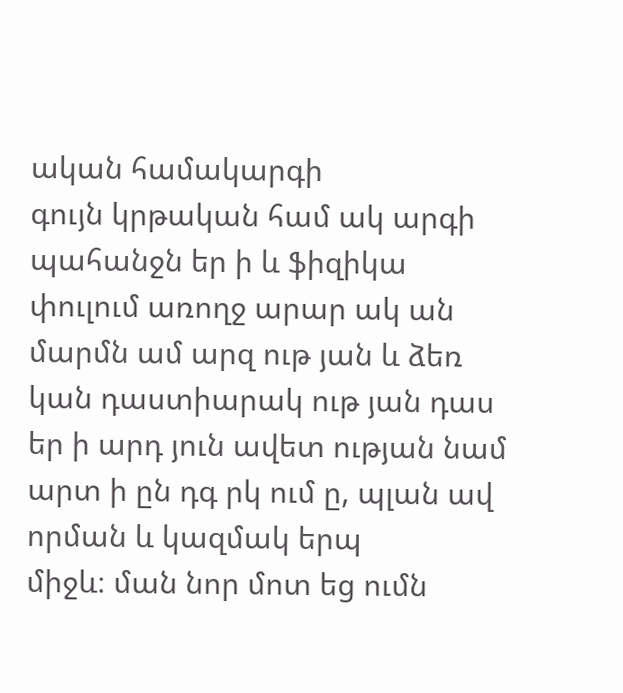ական համակարգի
գույն կրթական համ ակ արգի պահանջն եր ի և ֆիզիկա փուլում առողջ արար ակ ան մարմն ամ արզ ութ յան և ձեռ
կան դաստիարակ ութ յան դաս եր ի արդ յուն ավետ ության նամ արտ ի ըն դգ րկ ում ը, պլան ավ որման և կազմակ երպ
միջև։ ման նոր մոտ եց ումն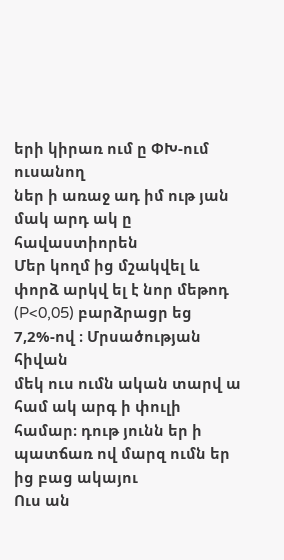երի կիրառ ում ը ՓԽ-ում ուսանող
ներ ի առաջ ադ իմ ութ յան մակ արդ ակ ը հավաստիորեն
Մեր կողմ ից մշակվել և փորձ արկվ ել է նոր մեթոդ (P<0,05) բարձրացր եց 7,2%-ով ։ Մրսածության հիվան
մեկ ուս ումն ական տարվ ա համ ակ արգ ի փուլի համար։ դութ յունն եր ի պատճառ ով մարզ ումն եր ից բաց ակայու
Ուս ան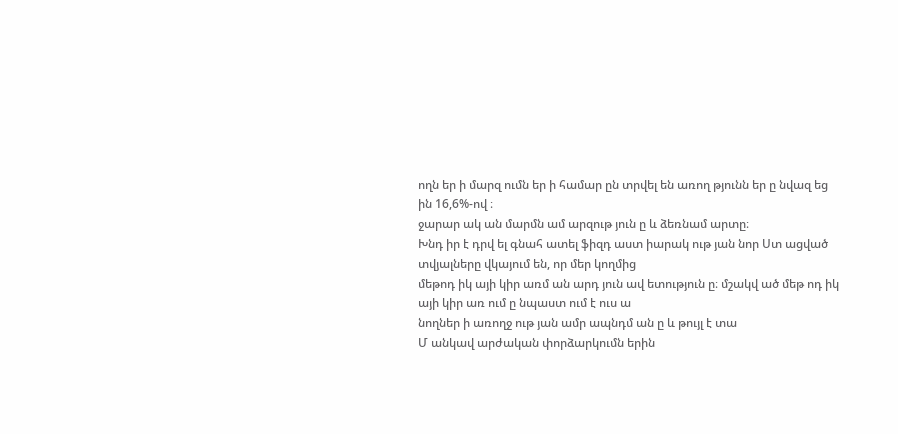ողն եր ի մարզ ումն եր ի համար ըն տրվել են առող թյունն եր ը նվազ եց ին 16,6%-ով ։
ջարար ակ ան մարմն ամ արզութ յուն ը և ձեռնամ արտը։
Խնդ իր է դրվ ել գնահ ատել ֆիզդ աստ իարակ ութ յան նոր Ստ ացված տվյալները վկայում են, որ մեր կողմից
մեթոդ իկ այի կիր առմ ան արդ յուն ավ ետություն ը։ մշակվ ած մեթ ոդ իկ այի կիր առ ում ը նպաստ ում է ուս ա
նողներ ի առողջ ութ յան ամր ապնդմ ան ը և թույլ է տա
Մ անկավ արժական փորձարկումն երին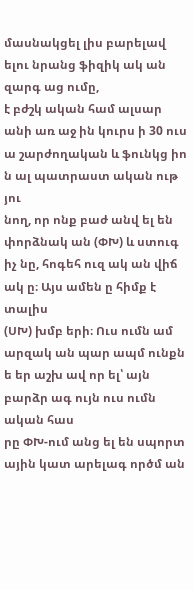մասնակցել լիս բարելավ ելու նրանց ֆիզիկ ակ ան զարգ աց ումը,
է բժշկ ական համ ալսար անի առ աջ ին կուրս ի 30 ուս ա շարժողական և ֆունկց իո ն ալ պատրաստ ական ութ յու
նող, որ ոնք բաժ անվ ել են փորձնակ ան (ՓԽ) և ստուգ իչ նը, հոգեհ ուզ ակ ան վիճ ակ ը։ Այս ամեն ը հիմք է տալիս
(ՍԽ) խմբ երի։ Ուս ումն ամ արզակ ան պար ապմ ունքն ե եր աշխ ավ որ ել՝ այն բարձր ագ ույն ուս ումն ական հաս
րը ՓԽ-ում անց ել են սպորտ ային կատ արելագ ործմ ան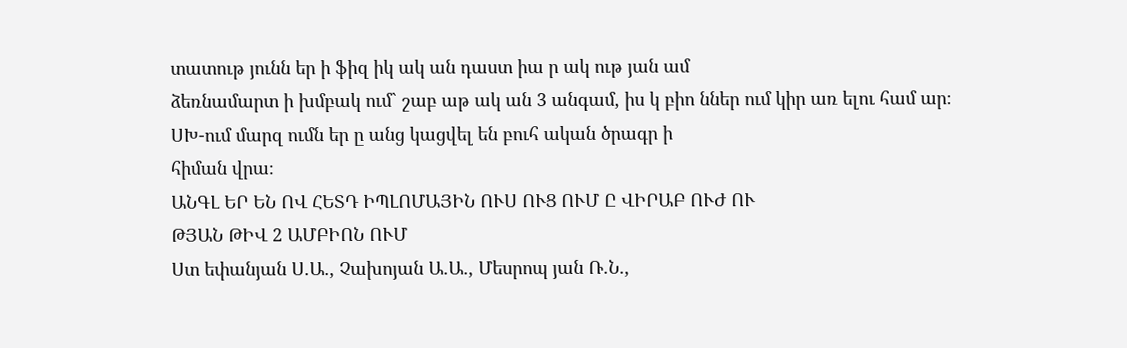տատութ յունն եր ի ֆիզ իկ ակ ան դաստ իա ր ակ ութ յան ամ
ձեռնամարտ ի խմբակ ում` շաբ աթ ակ ան 3 անգամ, իս կ բիո ններ ում կիր առ ելու համ ար։
ՍԽ-ում մարզ ումն եր ը անց կացվել են բուհ ական ծրագր ի
հիման վրա։
ԱՆԳԼ ԵՐ ԵՆ ՈՎ ՀԵՏԴ ԻՊԼՈՄԱՅԻՆ ՈՒՍ ՈՒՑ ՈՒՄ Ը ՎԻՐԱԲ ՈՒԺ ՈՒ
ԹՅԱՆ ԹԻՎ 2 ԱՄԲԻՈՆ ՈՒՄ
Ստ եփանյան Ս.Ա., Չախոյան Ա.Ա., Մեսրոպ յան Ռ.Ն.,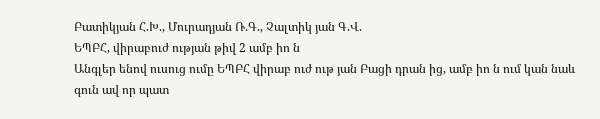Բատիկյան Հ.Խ., Մուրադյան Ռ.Գ., Չալտիկ յան Գ.Վ.
ԵՊԲՀ, վիրաբուժ ության թիվ 2 ամբ իո ն
Անգլեր ենով ուսուց ումը ԵՊԲՀ վիրաբ ուժ ութ յան Բացի դրան ից, ամբ իո ն ում կան նաև գուն ավ որ պատ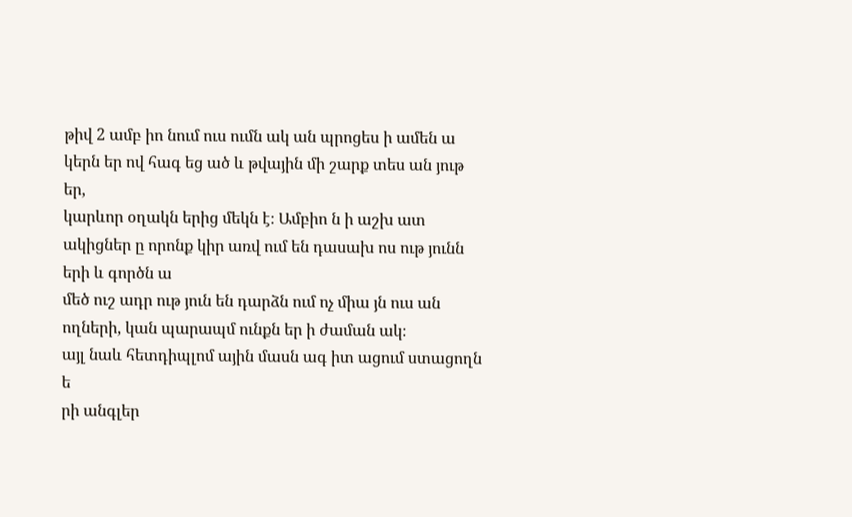թիվ 2 ամբ իո նում ուս ումն ակ ան պրոցես ի ամեն ա կերն եր ով հագ եց ած և թվային մի շարք տես ան յութ եր,
կարևոր օղակն երից մեկն է։ Ամբիո ն ի աշխ ատ ակիցներ ը որոնք կիր առվ ում են դասախ ոս ութ յունն երի և գործն ա
մեծ ուշ ադր ութ յուն են դարձն ում ոչ միա յն ուս ան ողների, կան պարապմ ունքն եր ի ժաման ակ։
այլ նաև հետդիպլոմ ային մասն ագ իտ ացում ստացողն ե
րի անգլեր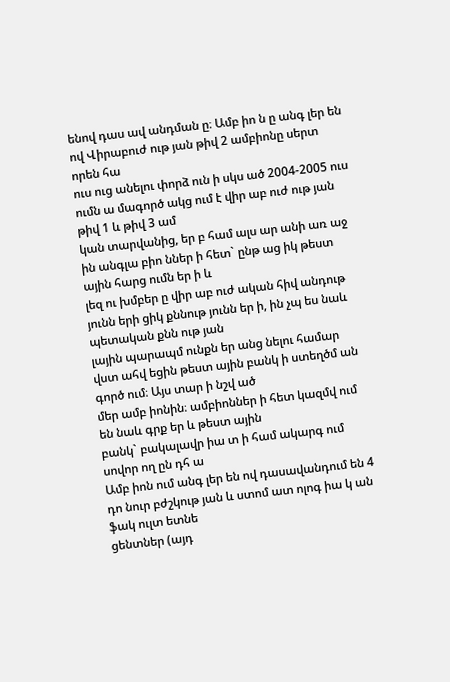ենով դաս ավ անդման ը։ Ամբ իո ն ը անգ լեր են ով Վիրաբուժ ութ յան թիվ 2 ամբիոնը սերտ որեն հա
ուս ուց անելու փորձ ուն ի սկս ած 2004-2005 ուս ումն ա մագործ ակց ում է վիր աբ ուժ ութ յան թիվ 1 և թիվ 3 ամ
կան տարվանից, եր բ համ ալս ար անի առ աջ ին անգլա բիո ններ ի հետ` ընթ աց իկ թեստ ային հարց ումն եր ի և
լեզ ու խմբեր ը վիր աբ ուժ ական հիվ անդութ յունն երի ցիկ քննութ յունն եր ի, ին չպ ես նաև պետական քնն ութ յան
լային պարապմ ունքն եր անց նելու համար վստ ահվ եցին թեստ ային բանկ ի ստեղծմ ան գործ ում։ Այս տար ի նշվ ած
մեր ամբ իոնին։ ամբիոններ ի հետ կազմվ ում են նաև գրք եր և թեստ ային
բանկ` բակալավր իա տ ի համ ակարգ ում սովոր ող ըն դհ ա
Ամբ իոն ում անգ լեր են ով դասավանդում են 4 դո նուր բժշկութ յան և ստոմ ատ ոլոգ իա կ ան ֆակ ուլտ ետնե
ցենտներ (այդ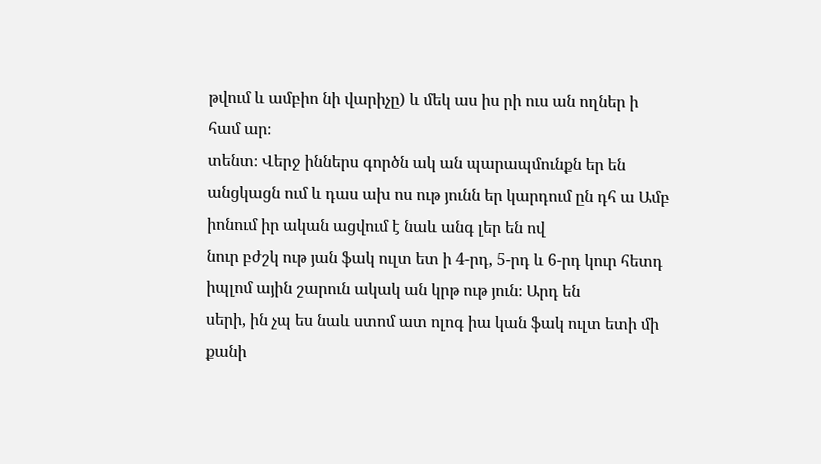թվում և ամբիո նի վարիչը) և մեկ աս իս րի ուս ան ողներ ի համ ար։
տենտ։ Վերջ իններս գործն ակ ան պարապմունքն եր են
անցկացն ում և դաս ախ ոս ութ յունն եր կարդում ըն դհ ա Ամբ իոնում իր ական ացվում է նաև անգ լեր են ով
նուր բժշկ ութ յան ֆակ ուլտ ետ ի 4-րդ, 5-րդ և 6-րդ կուր հետդ իպլոմ ային շարուն ակակ ան կրթ ութ յուն։ Արդ են
սերի, ին չպ ես նաև ստոմ ատ ոլոգ իա կան ֆակ ուլտ ետի մի քանի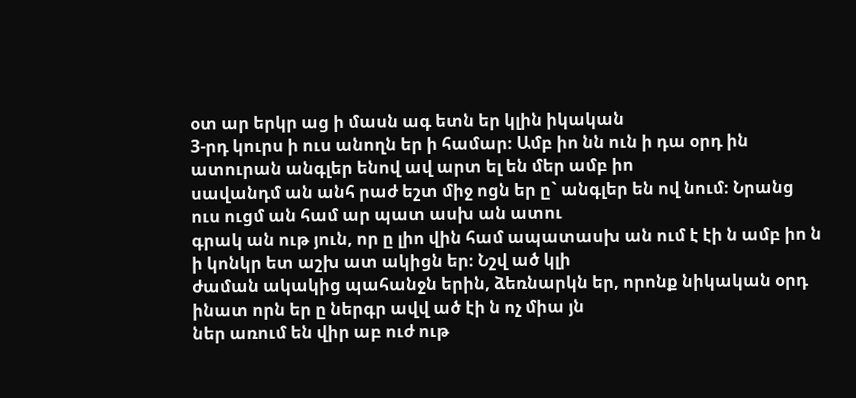օտ ար երկր աց ի մասն ագ ետն եր կլին իկական
3-րդ կուրս ի ուս անողն եր ի համար։ Ամբ իո նն ուն ի դա օրդ ին ատուրան անգլեր ենով ավ արտ ել են մեր ամբ իո
սավանդմ ան անհ րաժ եշտ միջ ոցն եր ը` անգլեր են ով նում։ Նրանց ուս ուցմ ան համ ար պատ ասխ ան ատու
գրակ ան ութ յուն, որ ը լիո վին համ ապատասխ ան ում է էի ն ամբ իո ն ի կոնկր ետ աշխ ատ ակիցն եր։ Նշվ ած կլի
ժաման ակակից պահանջն երին, ձեռնարկն եր, որոնք նիկական օրդ ինատ որն եր ը ներգր ավվ ած էի ն ոչ միա յն
ներ առում են վիր աբ ուժ ութ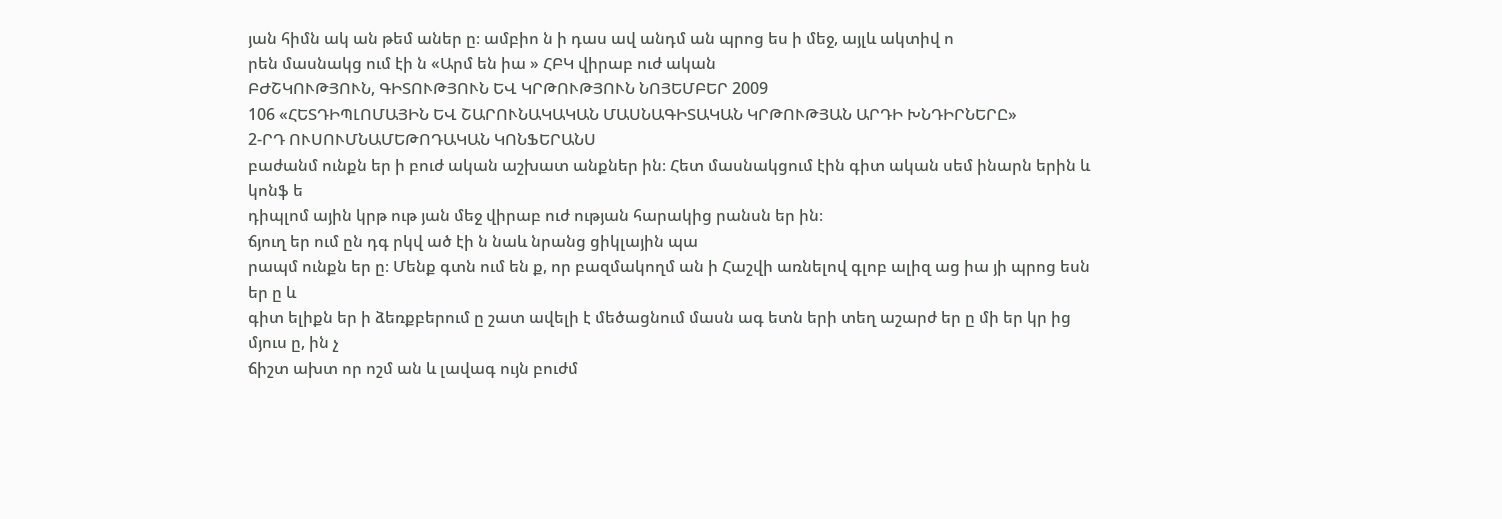յան հիմն ակ ան թեմ աներ ը։ ամբիո ն ի դաս ավ անդմ ան պրոց ես ի մեջ, այլև ակտիվ ո
րեն մասնակց ում էի ն «Արմ են իա » ՀԲԿ վիրաբ ուժ ական
ԲԺՇԿՈՒԹՅՈՒՆ, ԳԻՏՈՒԹՅՈՒՆ ԵՎ ԿՐԹՈՒԹՅՈՒՆ ՆՈՅԵՄԲԵՐ 2009
106 «ՀԵՏԴԻՊԼՈՄԱՅԻՆ ԵՎ ՇԱՐՈՒՆԱԿԱԿԱՆ ՄԱՍՆԱԳԻՏԱԿԱՆ ԿՐԹՈՒԹՅԱՆ ԱՐԴԻ ԽՆԴԻՐՆԵՐԸ»
2-ՐԴ ՈՒՍՈՒՄՆԱՄԵԹՈԴԱԿԱՆ ԿՈՆՖԵՐԱՆՍ
բաժանմ ունքն եր ի բուժ ական աշխատ անքներ ին։ Հետ մասնակցում էին գիտ ական սեմ ինարն երին և կոնֆ ե
դիպլոմ ային կրթ ութ յան մեջ վիրաբ ուժ ության հարակից րանսն եր ին։
ճյուղ եր ում ըն դգ րկվ ած էի ն նաև նրանց ցիկլային պա
րապմ ունքն եր ը։ Մենք գտն ում են ք, որ բազմակողմ ան ի Հաշվի առնելով գլոբ ալիզ աց իա յի պրոց եսն եր ը և
գիտ ելիքն եր ի ձեռքբերում ը շատ ավելի է մեծացնում մասն ագ ետն երի տեղ աշարժ եր ը մի եր կր ից մյուս ը, ին չ
ճիշտ ախտ որ ոշմ ան և լավագ ույն բուժմ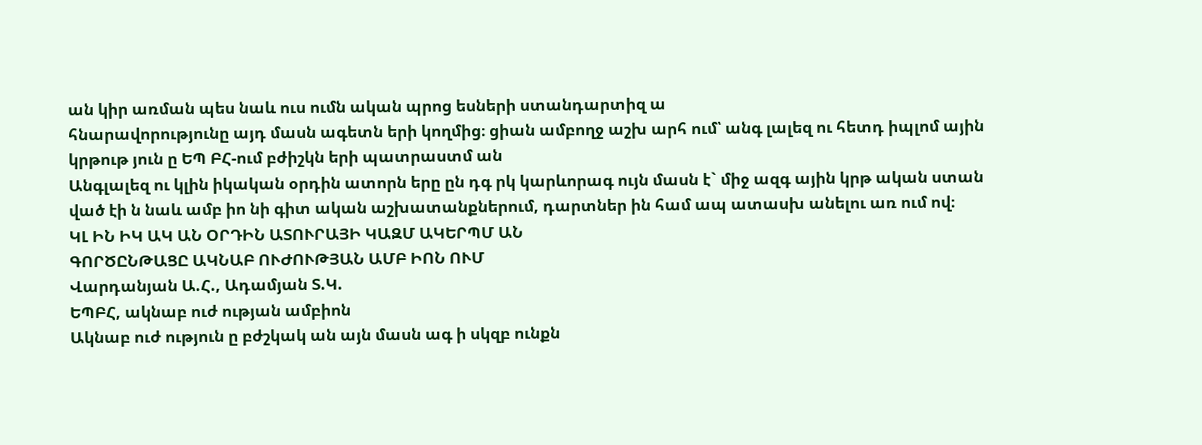ան կիր առման պես նաև ուս ումն ական պրոց եսների ստանդարտիզ ա
հնարավորությունը այդ մասն ագետն երի կողմից։ ցիան ամբողջ աշխ արհ ում՝ անգ լալեզ ու հետդ իպլոմ ային
կրթութ յուն ը ԵՊ ԲՀ-ում բժիշկն երի պատրաստմ ան
Անգլալեզ ու կլին իկական օրդին ատորն երը ըն դգ րկ կարևորագ ույն մասն է` միջ ազգ ային կրթ ական ստան
ված էի ն նաև ամբ իո նի գիտ ական աշխատանքներում, դարտներ ին համ ապ ատասխ անելու առ ում ով։
ԿԼ ԻՆ ԻԿ ԱԿ ԱՆ ՕՐԴԻՆ ԱՏՈՒՐԱՅԻ ԿԱԶՄ ԱԿԵՐՊՄ ԱՆ
ԳՈՐԾԸՆԹԱՑԸ ԱԿՆԱԲ ՈՒԺՈՒԹՅԱՆ ԱՄԲ ԻՈՆ ՈՒՄ
Վարդանյան Ա.Հ., Ադամյան Տ.Կ.
ԵՊԲՀ, ակնաբ ուժ ության ամբիոն
Ակնաբ ուժ ություն ը բժշկակ ան այն մասն ագ ի սկզբ ունքն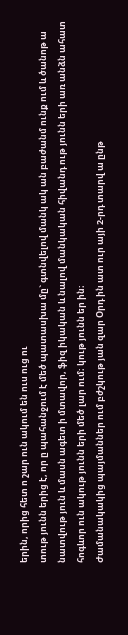երին, որից հետ ո շար ուն ակում են ուս ուց ու
տութ յունն երից է, որ ը պահանջում է մեծ պատասխա մը` գտնվելով մանկ ակ ան բաժանմ ունք ում և ծանոթ ա
նատվութ յուն և մասն ագետ ի մտավոր, ֆիզ իկական և նալով մանկական հիվանդ ութ յունն երի առ անձն ահատ
հոգևոր ուն ակութ յունն երի մեծ լար ում։ կութ յունն եր ին։
Ժամանակակից պայմաններ ում բժշկութ յան զար Օրդ ին ատ ուր այի 2-րդ տարվ ա ընթ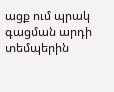ացք ում պրակ
գացման արդի տեմպերին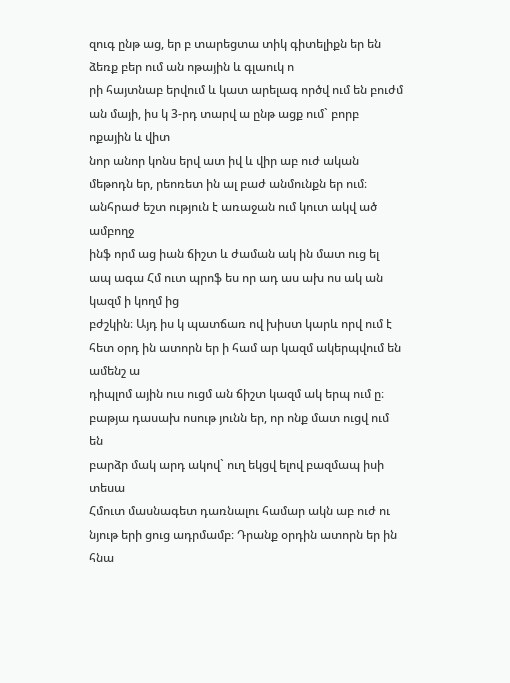զուգ ընթ աց, եր բ տարեցտա տիկ գիտելիքն եր են ձեռք բեր ում ան ոթային և գլաուկ ո
րի հայտնաբ երվում և կատ արելագ ործվ ում են բուժմ ան մայի, իս կ 3-րդ տարվ ա ընթ ացք ում` բորբ ոքային և վիտ
նոր անոր կոնս երվ ատ իվ և վիր աբ ուժ ական մեթոդն եր, րեոռետ ին ալ բաժ անմունքն եր ում։
անհրաժ եշտ ություն է առաջան ում կուտ ակվ ած ամբողջ
ինֆ որմ աց իան ճիշտ և ժաման ակ ին մատ ուց ել ապ ագա Հմ ուտ պրոֆ ես որ ադ աս ախ ոս ակ ան կազմ ի կողմ ից
բժշկին։ Այդ իս կ պատճառ ով խիստ կարև որվ ում է հետ օրդ ին ատորն եր ի համ ար կազմ ակերպվում են ամենշ ա
դիպլոմ ային ուս ուցմ ան ճիշտ կազմ ակ երպ ում ը։ բաթյա դասախ ոսութ յունն եր, որ ոնք մատ ուցվ ում են
բարձր մակ արդ ակով` ուղ եկցվ ելով բազմապ իսի տեսա
Հմուտ մասնագետ դառնալու համար ակն աբ ուժ ու նյութ երի ցուց ադրմամբ։ Դրանք օրդին ատորն եր ին հնա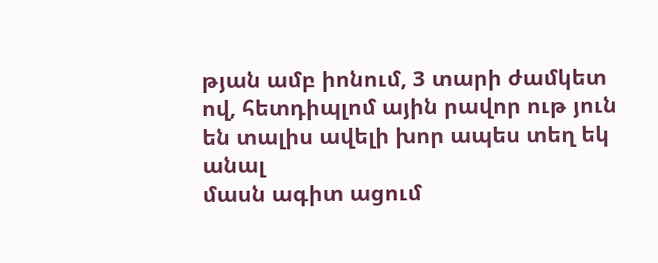թյան ամբ իոնում, 3 տարի ժամկետ ով, հետդիպլոմ ային րավոր ութ յուն են տալիս ավելի խոր ապես տեղ եկ անալ
մասն ագիտ ացում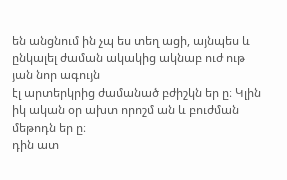են անցնում ին չպ ես տեղ ացի, այնպես և ընկալել ժաման ակակից ակնաբ ուժ ութ յան նոր ագույն
էլ արտերկրից ժամանած բժիշկն եր ը։ Կլին իկ ական օր ախտ որոշմ ան և բուժման մեթոդն եր ը։
դին ատ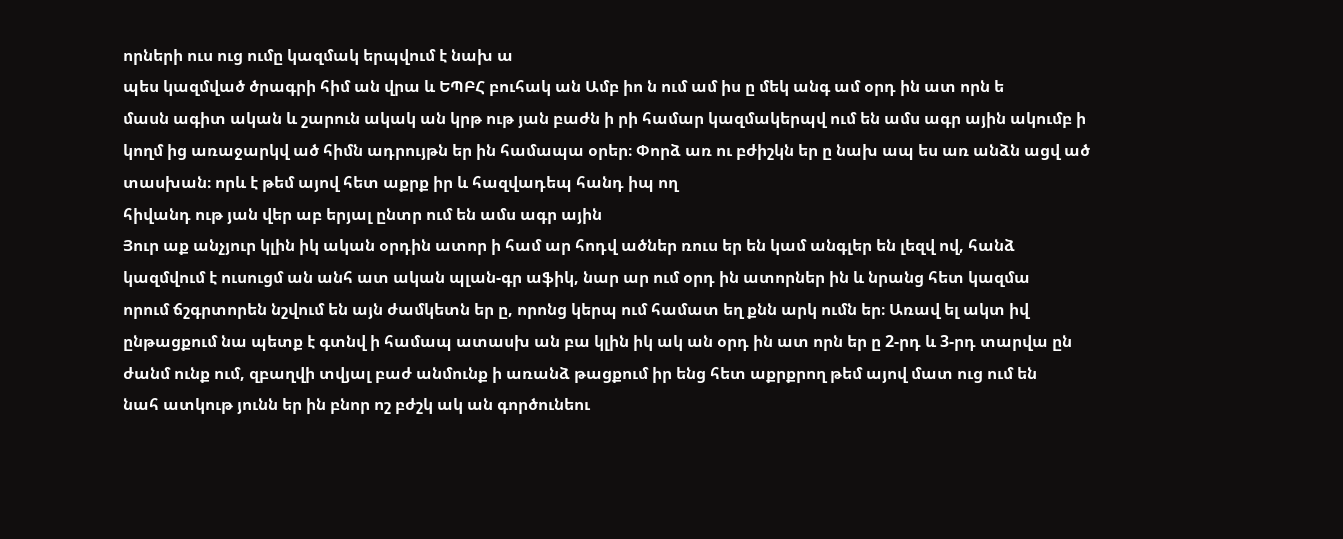որների ուս ուց ումը կազմակ երպվում է նախ ա
պես կազմված ծրագրի հիմ ան վրա և ԵՊԲՀ բուհակ ան Ամբ իո ն ում ամ իս ը մեկ անգ ամ օրդ ին ատ որն ե
մասն ագիտ ական և շարուն ակակ ան կրթ ութ յան բաժն ի րի համար կազմակերպվ ում են ամս ագր ային ակումբ ի
կողմ ից առաջարկվ ած հիմն ադրույթն եր ին համապա օրեր։ Փորձ առ ու բժիշկն եր ը նախ ապ ես առ անձն ացվ ած
տասխան։ որև է թեմ այով հետ աքրք իր և հազվադեպ հանդ իպ ող
հիվանդ ութ յան վեր աբ երյալ ընտր ում են ամս ագր ային
Յուր աք անչյուր կլին իկ ական օրդին ատոր ի համ ար հոդվ ածներ ռուս եր են կամ անգլեր են լեզվ ով, հանձ
կազմվում է ուսուցմ ան անհ ատ ական պլան-գր աֆիկ, նար ար ում օրդ ին ատորներ ին և նրանց հետ կազմա
որում ճշգրտորեն նշվում են այն ժամկետն եր ը, որոնց կերպ ում համատ եղ քնն արկ ումն եր։ Առավ ել ակտ իվ
ընթացքում նա պետք է գտնվ ի համապ ատասխ ան բա կլին իկ ակ ան օրդ ին ատ որն եր ը 2-րդ և 3-րդ տարվա ըն
ժանմ ունք ում, զբաղվի տվյալ բաժ անմունք ի առանձ թացքում իր ենց հետ աքրքրող թեմ այով մատ ուց ում են
նահ ատկութ յունն եր ին բնոր ոշ բժշկ ակ ան գործունեու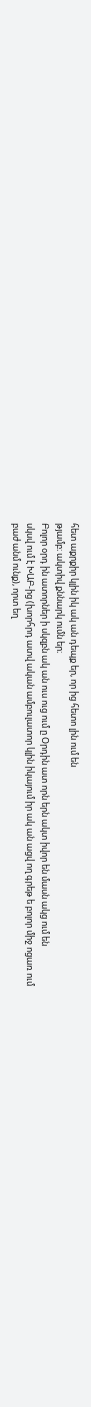հետ աքրքիր կլին իկ ակ ան դեպք եր, որ ից հետո լին ում են
թյամբ։ ակտիվ քննարկ ումն եր։
Բոլոր օրդ ին ատորներ ի սկզբն ակ ան ուս ուց ում ը Օրդին ատ որն երն ակտ իվոր են մասն ակց ում են
սկսվ ում է ԽԱԲ-ից (խորհրդ ատվ ական ամբուլատոր կլին իկայում իր ակ ան ացվ ող գրեթ ե բոլոր միջ ոցառ ում
բաժ անմ ունք), որտ եղ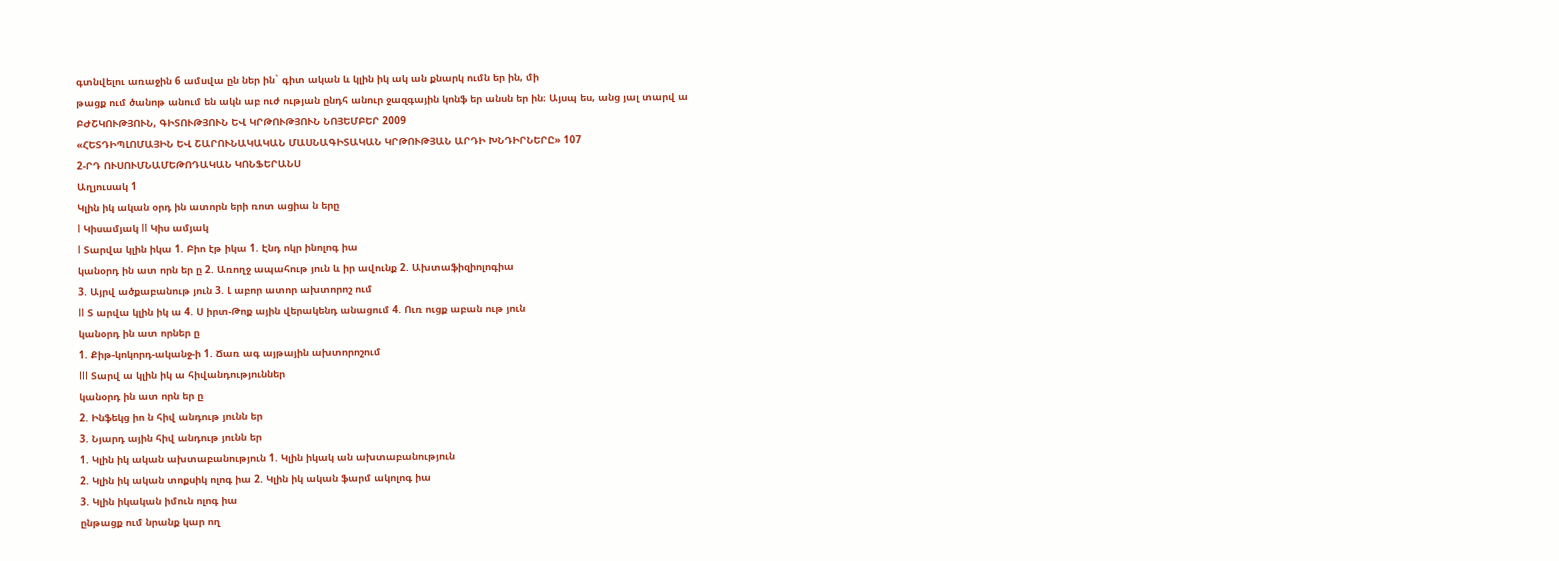գտնվելու առաջին 6 ամսվա ըն ներ ին` գիտ ական և կլին իկ ակ ան քնարկ ումն եր ին, մի
թացք ում ծանոթ անում են ակն աբ ուժ ության ընդհ անուր ջազգային կոնֆ եր անսն եր ին։ Այսպ ես, անց յալ տարվ ա
ԲԺՇԿՈՒԹՅՈՒՆ, ԳԻՏՈՒԹՅՈՒՆ ԵՎ ԿՐԹՈՒԹՅՈՒՆ ՆՈՅԵՄԲԵՐ 2009
«ՀԵՏԴԻՊԼՈՄԱՅԻՆ ԵՎ ՇԱՐՈՒՆԱԿԱԿԱՆ ՄԱՍՆԱԳԻՏԱԿԱՆ ԿՐԹՈՒԹՅԱՆ ԱՐԴԻ ԽՆԴԻՐՆԵՐԸ» 107
2-ՐԴ ՈՒՍՈՒՄՆԱՄԵԹՈԴԱԿԱՆ ԿՈՆՖԵՐԱՆՍ
Աղյուսակ 1
Կլին իկ ական օրդ ին ատորն երի ռոտ ացիա ն երը
I Կիսամյակ II Կիս ամյակ
I Տարվա կլին իկա 1. Բիո էթ իկա 1. Էնդ ոկր ինոլոգ իա
կանօրդ ին ատ որն եր ը 2. Առողջ ապահութ յուն և իր ավունք 2. Ախտաֆիզիոլոգիա
3. Այրվ ածքաբանութ յուն 3. Լ աբոր ատոր ախտորոշ ում
II Տ արվա կլին իկ ա 4. Ս իրտ-Թոք ային վերակենդ անացում 4. Ուռ ուցք աբան ութ յուն
կանօրդ ին ատ որներ ը
1. Քիթ-կոկորդ-ականջ-ի 1. Ճառ ագ այթային ախտորոշում
III Տարվ ա կլին իկ ա հիվանդություններ
կանօրդ ին ատ որն եր ը
2. Ինֆեկց իո ն հիվ անդութ յունն եր
3. Նյարդ ային հիվ անդութ յունն եր
1. Կլին իկ ական ախտաբանություն 1. Կլին իկակ ան ախտաբանություն
2. Կլին իկ ական տոքսիկ ոլոգ իա 2. Կլին իկ ական ֆարմ ակոլոգ իա
3. Կլին իկական իմուն ոլոգ իա
ընթացք ում նրանք կար ող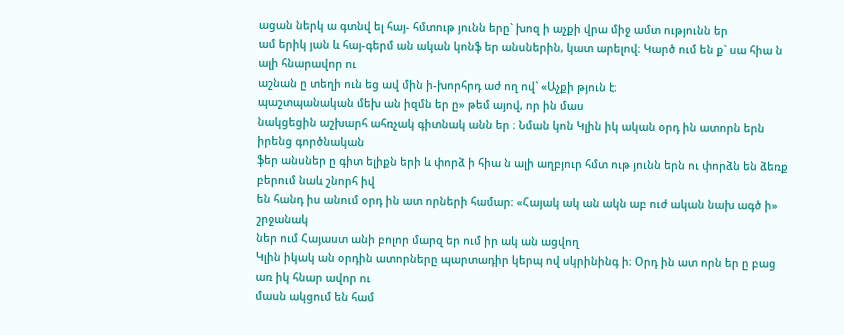ացան ներկ ա գտնվ ել հայ- հմտութ յունն երը` խոզ ի աչքի վրա միջ ամտ ությունն եր
ամ երիկ յան և հայ-գերմ ան ական կոնֆ եր անսներին, կատ արելով։ Կարծ ում են ք` սա հիա ն ալի հնարավոր ու
աշնան ը տեղի ուն եց ավ մին ի-խորհրդ աժ ող ով` «Աչքի թյուն է։
պաշտպանական մեխ ան իզմն եր ը» թեմ այով, որ ին մաս
նակցեցին աշխարհ ահռչակ գիտնակ անն եր ։ Նման կոն Կլին իկ ական օրդ ին ատորն երն իրենց գործնական
ֆեր անսներ ը գիտ ելիքն երի և փորձ ի հիա ն ալի աղբյուր հմտ ութ յունն երն ու փորձն են ձեռք բերում նաև շնորհ իվ
են հանդ իս անում օրդ ին ատ որների համար։ «Հայակ ակ ան ակն աբ ուժ ական նախ ագծ ի» շրջանակ
ներ ում Հայաստ անի բոլոր մարզ եր ում իր ակ ան ացվող
Կլին իկակ ան օրդին ատորները պարտադիր կերպ ով սկրինինգ ի։ Օրդ ին ատ որն եր ը բաց առ իկ հնար ավոր ու
մասն ակցում են համ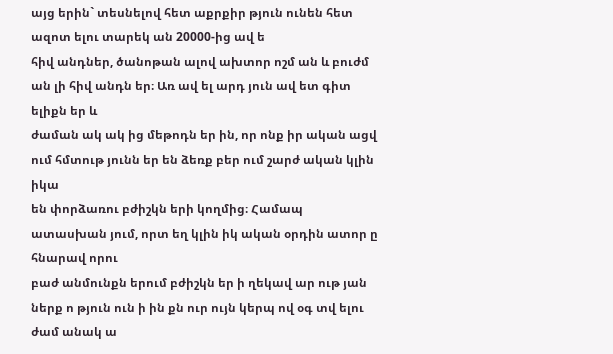այց երին` տեսնելով հետ աքրքիր թյուն ունեն հետ ազոտ ելու տարեկ ան 20000-ից ավ ե
հիվ անդներ, ծանոթան ալով ախտոր ոշմ ան և բուժմ ան լի հիվ անդն եր։ Առ ավ ել արդ յուն ավ ետ գիտ ելիքն եր և
ժաման ակ ակ ից մեթոդն եր ին, որ ոնք իր ական ացվ ում հմտութ յունն եր են ձեռք բեր ում շարժ ական կլին իկա
են փորձառու բժիշկն երի կողմից։ Համապ ատասխան յում, որտ եղ կլին իկ ական օրդին ատոր ը հնարավ որու
բաժ անմունքն երում բժիշկն եր ի ղեկավ ար ութ յան ներք ո թյուն ուն ի ին քն ուր ույն կերպ ով օգ տվ ելու ժամ անակ ա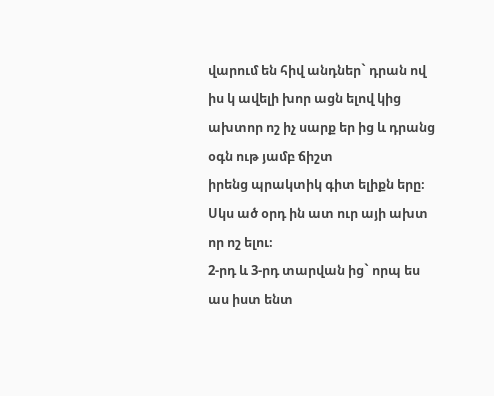վարում են հիվ անդներ` դրան ով իս կ ավելի խոր ացն ելով կից ախտոր ոշ իչ սարք եր ից և դրանց օգն ութ յամբ ճիշտ
իրենց պրակտիկ գիտ ելիքն երը։ Սկս ած օրդ ին ատ ուր այի ախտ որ ոշ ելու։
2-րդ և 3-րդ տարվան ից` որպ ես աս իստ ենտ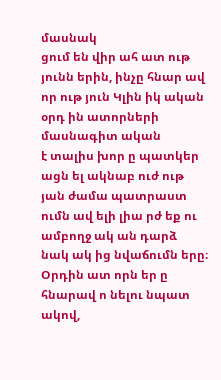մասնակ
ցում են վիր ահ ատ ութ յունն երին, ինչը հնար ավ որ ութ յուն Կլին իկ ական օրդ ին ատորների մասնագիտ ական
է տալիս խոր ը պատկեր ացն ել ակնաբ ուժ ութ յան ժամա պատրաստ ումն ավ ելի լիա րժ եք ու ամբողջ ակ ան դարձ
նակ ակ ից նվաճումն երը։ Օրդին ատ որն եր ը հնարավ ո նելու նպատ ակով,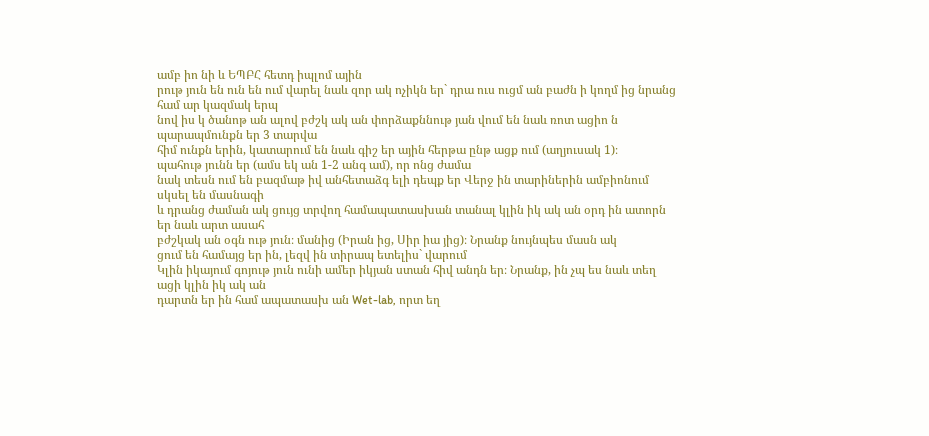ամբ իո նի և ԵՊԲՀ հետդ իպլոմ ային
րութ յուն են ուն են ում վարել նաև զոր ակ ոչիկն եր` դրա ուս ուցմ ան բաժն ի կողմ ից նրանց համ ար կազմակ երպ
նով իս կ ծանոթ ան ալով բժշկ ակ ան փորձաքննութ յան վում են նաև ռոտ ացիո ն պարապմունքն եր 3 տարվա
հիմ ունքն երին, կատարում են նաև գիշ եր ային հերթա ընթ ացք ում (աղյուսակ 1)։
պահութ յունն եր (ամս եկ ան 1-2 անգ ամ), որ ոնց ժամա
նակ տեսն ում են բազմաթ իվ անհետաձգ ելի դեպք եր Վերջ ին տարիներին ամբիոնում սկսել են մասնագի
և դրանց ժաման ակ ցույց տրվող համապատասխան տանալ կլին իկ ակ ան օրդ ին ատորն եր նաև արտ ասահ
բժշկակ ան օգն ութ յուն։ մանից (Իրան ից, Սիր իա յից)։ Նրանք նույնպես մասն ակ
ցում են համայց եր ին, լեզվ ին տիրապ ետելիս` վարում
Կլին իկայում գոյութ յուն ունի ամեր իկյան ստան հիվ անդն եր։ Նրանք, ին չպ ես նաև տեղ ացի կլին իկ ակ ան
դարտն եր ին համ ապատասխ ան Wet-lab, որտ եղ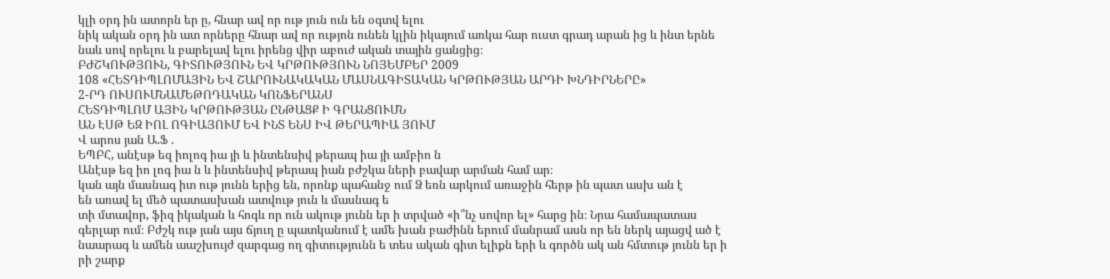կլի օրդ ին ատորն եր ը, հնար ավ որ ութ յուն ուն են օգտվ ելու
նիկ ական օրդ ին ատ որները հնար ավ որ ությոն ունեն կլին իկայում առկա հար ուստ գրադ արան ից և ինտ երնե
նաև սով որելու և բարելավ ելու իրենց վիր աբուժ ական տային ցանցից։
ԲԺՇԿՈՒԹՅՈՒՆ, ԳԻՏՈՒԹՅՈՒՆ ԵՎ ԿՐԹՈՒԹՅՈՒՆ ՆՈՅԵՄԲԵՐ 2009
108 «ՀԵՏԴԻՊԼՈՄԱՅԻՆ ԵՎ ՇԱՐՈՒՆԱԿԱԿԱՆ ՄԱՍՆԱԳԻՏԱԿԱՆ ԿՐԹՈՒԹՅԱՆ ԱՐԴԻ ԽՆԴԻՐՆԵՐԸ»
2-ՐԴ ՈՒՍՈՒՄՆԱՄԵԹՈԴԱԿԱՆ ԿՈՆՖԵՐԱՆՍ
ՀԵՏԴԻՊԼՈՄ ԱՅԻՆ ԿՐԹՈՒԹՅԱՆ ԸՆԹԱՑՔ Ի ԳՐԱՆՑՈՒՄՆ
ԱՆ ԷՍԹ ԵԶ ԻՈԼ ՈԳԻԱՅՈՒՄ ԵՎ ԻՆՏ ԵՆՍ ԻՎ ԹԵՐԱՊԻԱ ՅՈՒՄ
Վ արոս յան Ա.Ֆ .
ԵՊԲՀ, անէսթ եզ իոլոգ իա յի և ինտենսիվ թերապ իա յի ամբիո ն
Անէսթ եզ իո լոգ իա ն և ինտենսիվ թերապ իան բժշկա ների բավար արման համ ար։
կան այն մասնագ իտ ութ յունն երից են‚ որոնք պահանջ ում Ձ եռն արկում առաջին հերթ ին պատ ասխ ան է
են առավ ել մեծ պատասխան ատվութ յուն և մասնագ ե
տի մտավոր‚ ֆիզ իկական և հոգև որ ուն ակութ յունն եր ի տրված «ի՞նչ սովոր ել» հարց ին։ Նրա համապատաս
գերլար ում։ Բժշկ ութ յան այս ճյուղ ը պատկանում է ամե խան բաժինն երում մանրամ ասն որ են ներկ այացվ ած է
նաարագ և ամեն աաշխույժ զարգաց ող գիտությունն ե տես ական գիտ ելիքն երի և գործն ակ ան հմտութ յունն եր ի
րի շարք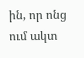ին‚ որ ոնց ում ակտ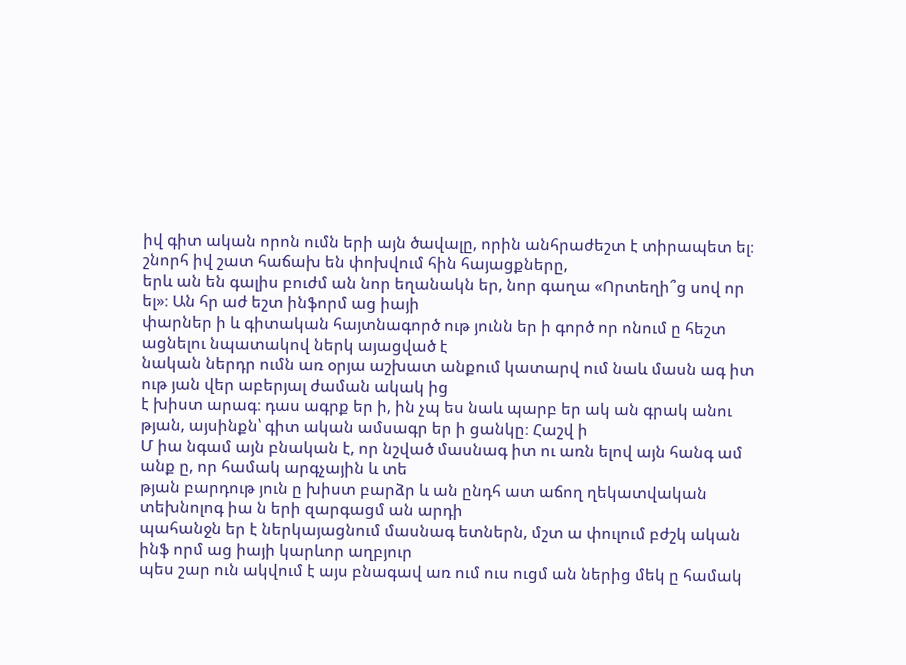իվ գիտ ական որոն ումն երի այն ծավալը‚ որին անհրաժեշտ է տիրապետ ել։
շնորհ իվ շատ հաճախ են փոխվում հին հայացքները‚
երև ան են գալիս բուժմ ան նոր եղանակն եր‚ նոր գաղա «Որտեղի՞ց սով որ ել»։ Ան հր աժ եշտ ինֆորմ աց իայի
փարներ ի և գիտական հայտնագործ ութ յունն եր ի գործ որ ոնում ը հեշտ ացնելու նպատակով ներկ այացված է
նական ներդր ումն առ օրյա աշխատ անքում կատարվ ում նաև մասն ագ իտ ութ յան վեր աբերյալ ժաման ակակ ից
է խիստ արագ։ դաս ագրք եր ի‚ ին չպ ես նաև պարբ եր ակ ան գրակ անու
թյան‚ այսինքն՝ գիտ ական ամսագր եր ի ցանկը։ Հաշվ ի
Մ իա նգամ այն բնական է‚ որ նշված մասնագ իտ ու առն ելով այն հանգ ամ անք ը‚ որ համակ արգչային և տե
թյան բարդութ յուն ը խիստ բարձր և ան ընդհ ատ աճող ղեկատվական տեխնոլոգ իա ն երի զարգացմ ան արդի
պահանջն եր է ներկայացնում մասնագ ետներն‚ մշտ ա փուլում բժշկ ական ինֆ որմ աց իայի կարևոր աղբյուր
պես շար ուն ակվում է այս բնագավ առ ում ուս ուցմ ան ներից մեկ ը համակ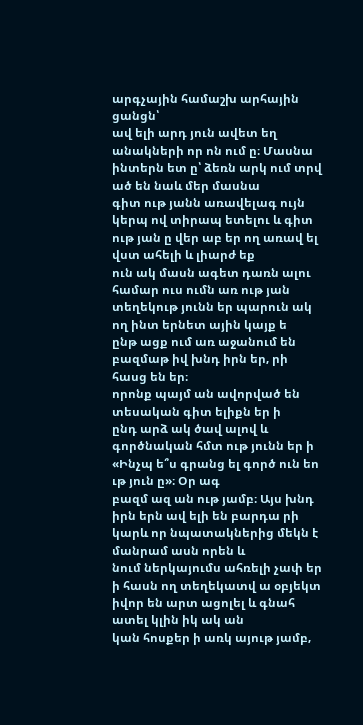արգչային համաշխ արհային ցանցն՝
ավ ելի արդ յուն ավետ եղ անակների որ ոն ում ը։ Մասնա ինտերն ետ ը՝ ձեռն արկ ում տրվ ած են նաև մեր մասնա
գիտ ութ յանն առավելագ ույն կերպ ով տիրապ ետելու և գիտ ութ յան ը վեր աբ եր ող առավ ել վստ ահելի և լիարժ եք
ուն ակ մասն ագետ դառն ալու համար ուս ումն առ ութ յան տեղեկութ յունն եր պարուն ակ ող ինտ երնետ ային կայք ե
ընթ ացք ում առ աջանում են բազմաթ իվ խնդ իրն եր‚ րի հասց են եր։
որոնք պայմ ան ավորված են տեսական գիտ ելիքն եր ի
ընդ արձ ակ ծավ ալով և գործնական հմտ ութ յունն եր ի «Ինչպ ե՞ս գրանց ել գործ ուն եո ւթ յուն ը»։ Օր ագ
բազմ ազ ան ութ յամբ։ Այս խնդ իրն երն ավ ելի են բարդա րի կարև որ նպատակներից մեկն է մանրամ ասն որեն և
նում ներկայումս ահռելի չափ եր ի հասն ող տեղեկատվ ա օբյեկտ իվոր են արտ ացոլել և գնահ ատել կլին իկ ակ ան
կան հոսքեր ի առկ այութ յամբ‚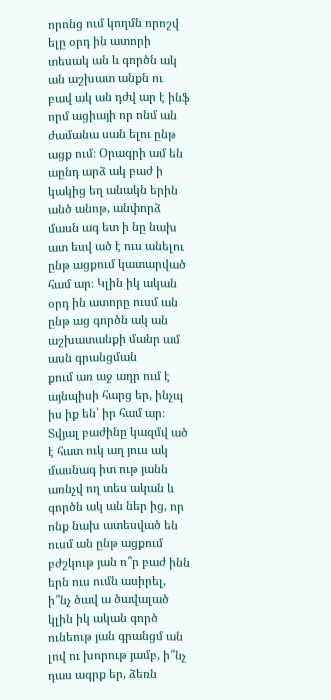որոնց ում կողմն որոշվ ելը օրդ ին ատորի տեսակ ան և գործն ակ ան աշխատ անքն ու
բավ ակ ան դժվ ար է ինֆ որմ ացիայի որ ոնմ ան ժամանա սան ելու ընթ ացք ում։ Օրագրի ամ են աընդ արձ ակ բաժ ի
կակից եղ անակն երին անծ անոթ, անփորձ մասն ագ ետ ի նը նախ ատ եսվ ած է ուս անելու ընթ ացքում կատարված
համ ար։ Կլին իկ ական օրդ ին ատորը ուսմ ան ընթ աց գործն ակ ան աշխատանքի մանր ամ ասն գրանցման
քում առ աջ ադր ում է այնպիսի հարց եր‚ ինչպ իս իք են՝ իր համ ար։ Տվյալ բաժինը կազմվ ած է հատ ուկ աղ յուս ակ
մասնագ իտ ութ յանն առնչվ ող տես ական և գործն ակ ան ներ ից‚ որ ոնք նախ ատեսված են ուսմ ան ընթ ացքում
բժշկութ յան ո՞ր բաժ ինն երն ուս ումն ասիրել, ի՞նչ ծավ ա ծավալած կլին իկ ական գործ ունեութ յան գրանցմ ան
լով ու խորութ յամբ‚ ի՞նչ դաս ագրք եր‚ ձեռն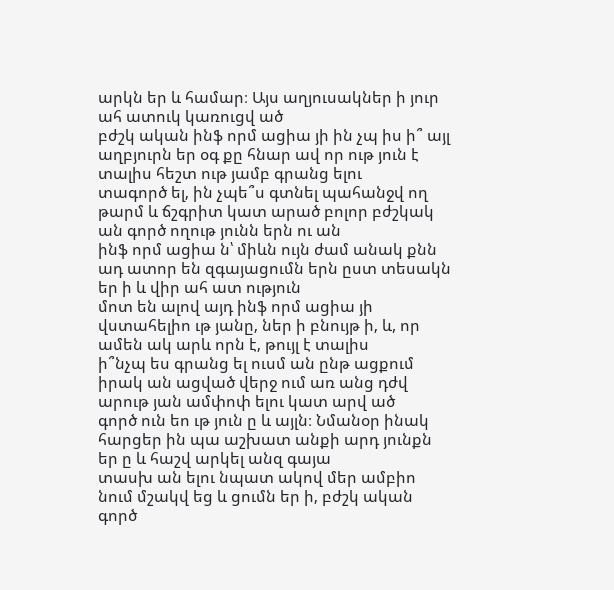արկն եր և համար։ Այս աղյուսակներ ի յուր ահ ատուկ կառուցվ ած
բժշկ ական ինֆ որմ ացիա յի ին չպ իս ի՞ այլ աղբյուրն եր օգ քը հնար ավ որ ութ յուն է տալիս հեշտ ութ յամբ գրանց ելու
տագործ ել‚ ին չպե՞ս գտնել պահանջվ ող թարմ և ճշգրիտ կատ արած բոլոր բժշկակ ան գործ ողութ յունն երն ու ան
ինֆ որմ ացիա ն՝ միևն ույն ժամ անակ քնն ադ ատոր են զգայացումն երն ըստ տեսակն եր ի և վիր ահ ատ ություն
մոտ են ալով այդ ինֆ որմ ացիա յի վստահելիո ւթ յանը‚ ներ ի բնույթ ի‚ և, որ ամեն ակ արև որն է‚ թույլ է տալիս
ի՞նչպ ես գրանց ել ուսմ ան ընթ ացքում իրակ ան ացված վերջ ում առ անց դժվ արութ յան ամփոփ ելու կատ արվ ած
գործ ուն եո ւթ յուն ը և այլն։ Նմանօր ինակ հարցեր ին պա աշխատ անքի արդ յունքն եր ը և հաշվ արկել անզ գայա
տասխ ան ելու նպատ ակով մեր ամբիո նում մշակվ եց և ցումն եր ի‚ բժշկ ական գործ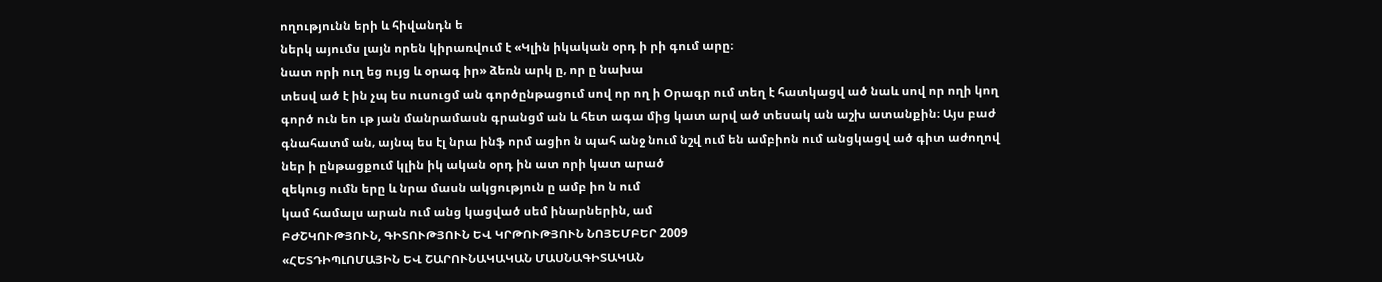ողությունն երի և հիվանդն ե
ներկ այումս լայն որեն կիրառվում է «Կլին իկական օրդ ի րի գում արը։
նատ որի ուղ եց ույց և օրագ իր» ձեռն արկ ը‚ որ ը նախա
տեսվ ած է ին չպ ես ուսուցմ ան գործընթացում սով որ ող ի Օրագր ում տեղ է հատկացվ ած նաև սով որ ողի կող
գործ ուն եո ւթ յան մանրամասն գրանցմ ան և հետ ագա մից կատ արվ ած տեսակ ան աշխ ատանքին։ Այս բաժ
գնահատմ ան‚ այնպ ես էլ նրա ինֆ որմ ացիո ն պահ անջ նում նշվ ում են ամբիոն ում անցկացվ ած գիտ աժողով
ներ ի ընթացքում կլին իկ ական օրդ ին ատ որի կատ արած
զեկուց ումն երը և նրա մասն ակցություն ը ամբ իո ն ում
կամ համալս արան ում անց կացված սեմ ինարներին, ամ
ԲԺՇԿՈՒԹՅՈՒՆ, ԳԻՏՈՒԹՅՈՒՆ ԵՎ ԿՐԹՈՒԹՅՈՒՆ ՆՈՅԵՄԲԵՐ 2009
«ՀԵՏԴԻՊԼՈՄԱՅԻՆ ԵՎ ՇԱՐՈՒՆԱԿԱԿԱՆ ՄԱՍՆԱԳԻՏԱԿԱՆ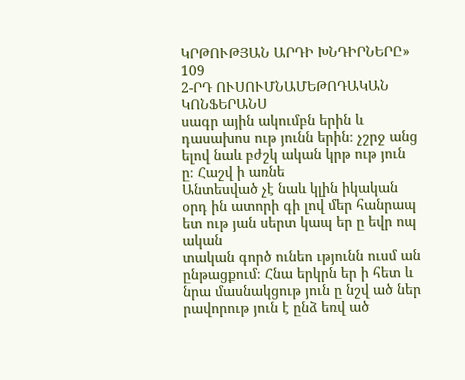ԿՐԹՈՒԹՅԱՆ ԱՐԴԻ ԽՆԴԻՐՆԵՐԸ» 109
2-ՐԴ ՈՒՍՈՒՄՆԱՄԵԹՈԴԱԿԱՆ ԿՈՆՖԵՐԱՆՍ
սագր ային ակումբն երին և դասախոս ութ յունն երին։ չշրջ անց ելով նաև բժշկ ական կրթ ութ յուն ը։ Հաշվ ի առնե
Անտեսված չէ նաև կլին իկական օրդ ին ատորի գի լով մեր հանրապ ետ ութ յան սերտ կապ եր ը եվր ոպ ական
տական գործ ունեո ւթյունն ուսմ ան ընթացքում։ Հնա երկրն եր ի հետ և նրա մասնակցութ յուն ը նշվ ած ներ
րավորութ յուն է ընձ եռվ ած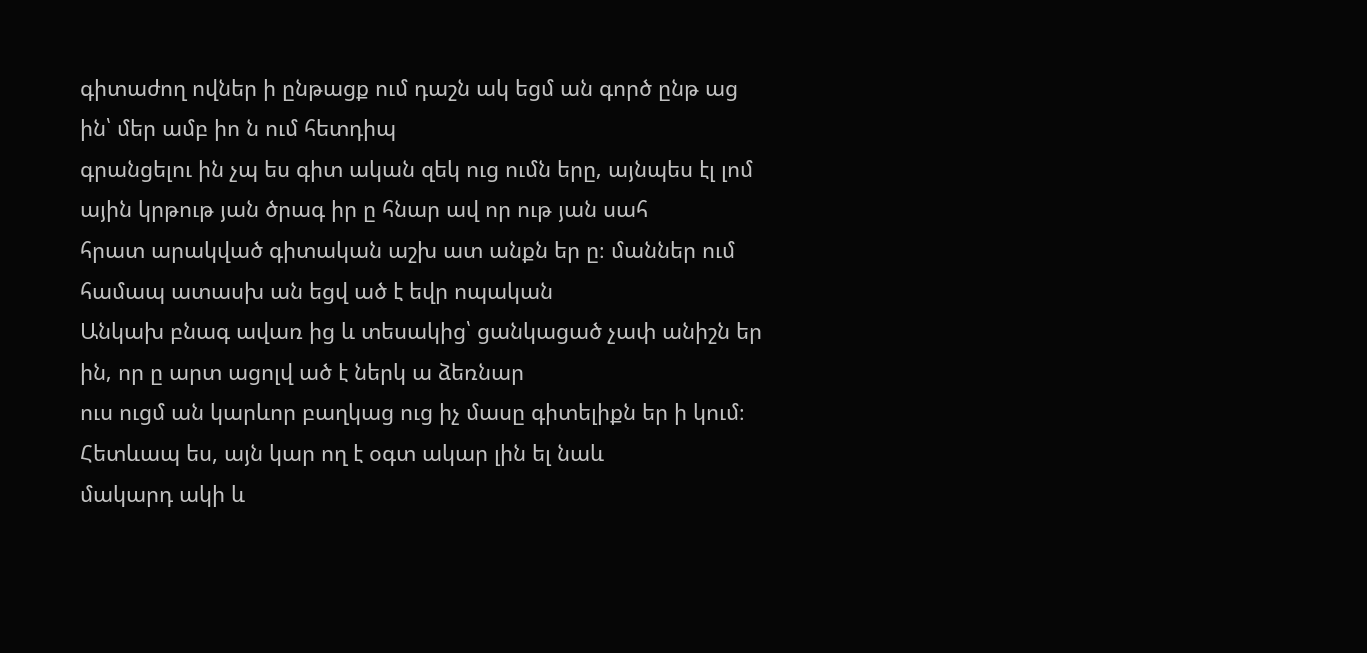գիտաժող ովներ ի ընթացք ում դաշն ակ եցմ ան գործ ընթ աց ին՝ մեր ամբ իո ն ում հետդիպ
գրանցելու ին չպ ես գիտ ական զեկ ուց ումն երը‚ այնպես էլ լոմ ային կրթութ յան ծրագ իր ը հնար ավ որ ութ յան սահ
հրատ արակված գիտական աշխ ատ անքն եր ը։ մաններ ում համապ ատասխ ան եցվ ած է եվր ոպական
Անկախ բնագ ավառ ից և տեսակից՝ ցանկացած չափ անիշն եր ին‚ որ ը արտ ացոլվ ած է ներկ ա ձեռնար
ուս ուցմ ան կարևոր բաղկաց ուց իչ մասը գիտելիքն եր ի կում։ Հետևապ ես, այն կար ող է օգտ ակար լին ել նաև
մակարդ ակի և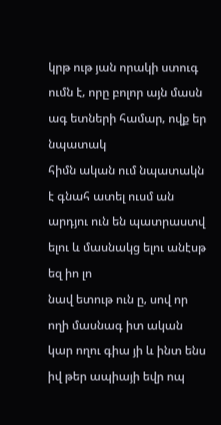կրթ ութ յան որակի ստուգ ումն է‚ որը բոլոր այն մասն ագ ետների համար‚ ովք եր նպատակ
հիմն ական ում նպատակն է գնահ ատել ուսմ ան արդյու ուն են պատրաստվ ելու և մասնակց ելու անէսթ եզ իո լո
նավ ետութ ուն ը‚ սով որ ողի մասնագ իտ ական կար ողու գիա յի և ինտ ենս իվ թեր ապիայի եվր ոպ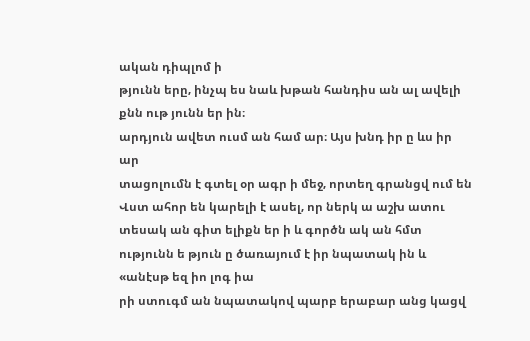ական դիպլոմ ի
թյունն երը‚ ինչպ ես նաև խթան հանդիս ան ալ ավելի քնն ութ յունն եր ին։
արդյուն ավետ ուսմ ան համ ար։ Այս խնդ իր ը ևս իր ար
տացոլումն է գտել օր ագր ի մեջ‚ որտեղ գրանցվ ում են Վստ ահոր են կարելի է ասել‚ որ ներկ ա աշխ ատու
տեսակ ան գիտ ելիքն եր ի և գործն ակ ան հմտ ությունն ե թյուն ը ծառայում է իր նպատակ ին և «անէսթ եզ իո լոգ իա
րի ստուգմ ան նպատակով պարբ երաբար անց կացվ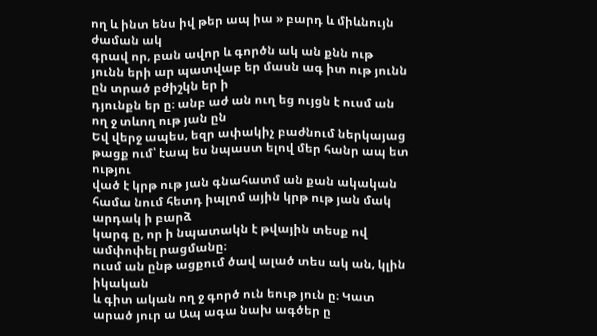ող և ինտ ենս իվ թեր ապ իա » բարդ և միևնույն ժաման ակ
գրավ որ‚ բան ավոր և գործն ակ ան քնն ութ յունն երի ար պատվաբ եր մասն ագ իտ ութ յունն ըն տրած բժիշկն եր ի
դյունքն եր ը։ անբ աժ ան ուղ եց ույցն է ուսմ ան ող ջ տևող ութ յան ըն
Եվ վերջ ապես‚ եզր ափակիչ բաժնում ներկայաց թացք ում՝ էապ ես նպաստ ելով մեր հանր ապ ետ ությու
ված է կրթ ութ յան գնահատմ ան քան ակական համա նում հետդ իպլոմ ային կրթ ութ յան մակ արդակ ի բարձ
կարգ ը‚ որ ի նպատակն է թվային տեսք ով ամփոփել րացմանը։
ուսմ ան ընթ ացքում ծավ ալած տես ակ ան‚ կլին իկական
և գիտ ական ող ջ գործ ուն եութ յուն ը։ Կատ արած յուր ա Ապ ագա նախ ագծեր ը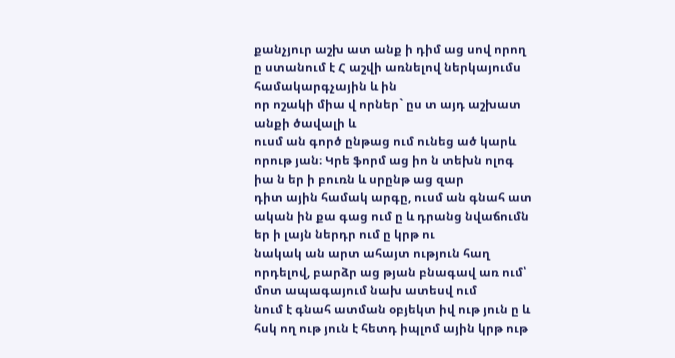քանչյուր աշխ ատ անք ի դիմ աց սով որող ը ստանում է Հ աշվի առնելով ներկայումս համակարգչային և ին
որ ոշակի միա վ որներ` ըս տ այդ աշխատ անքի ծավալի և
ուսմ ան գործ ընթաց ում ունեց ած կարև որութ յան։ Կրե ֆորմ աց իո ն տեխն ոլոգ իա ն եր ի բուռն և սրընթ աց զար
դիտ ային համակ արգը, ուսմ ան գնահ ատ ական ին քա գաց ում ը և դրանց նվաճումն եր ի լայն ներդր ում ը կրթ ու
նակակ ան արտ ահայտ ություն հաղ որդելով, բարձր աց թյան բնագավ առ ում՝ մոտ ապագայում նախ ատեսվ ում
նում է գնահ ատման օբյեկտ իվ ութ յուն ը և հսկ ող ութ յուն է հետդ իպլոմ ային կրթ ութ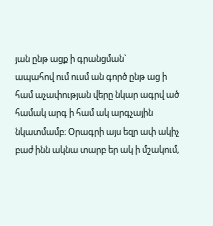յան ընթ ացք ի գրանցման`
ապահով ում ուսմ ան գործ ընթ աց ի համ աչափության վերը նկար ագրվ ած համակ արգ ի համ ակ արգչային
նկատմամբ։ Օրագրի այս եզր ափ ակիչ բաժ ինն ակնա տարբ եր ակ ի մշակում,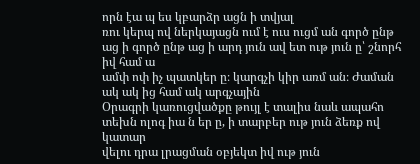որն էա պ ես կբարձր ացն ի տվյալ
ռու կերպ ով ներկայացն ում է ուս ուցմ ան գործ ընթ աց ի գործ ընթ աց ի արդ յուն ավ ետ ութ յուն ը՝ շնորհ իվ համ ա
ամփ ոփ իչ պատկեր ը։ կարգչի կիր առմ ան։ Ժաման ակ ակ ից համ ակ արգչային
Օրագրի կառուցվածքը թույլ է տալիս նաև ապահո տեխն ոլոգ իա ն եր ը, ի տարբեր ութ յուն ձեռք ով կատար
վելու դրա լրացման օբյեկտ իվ ութ յուն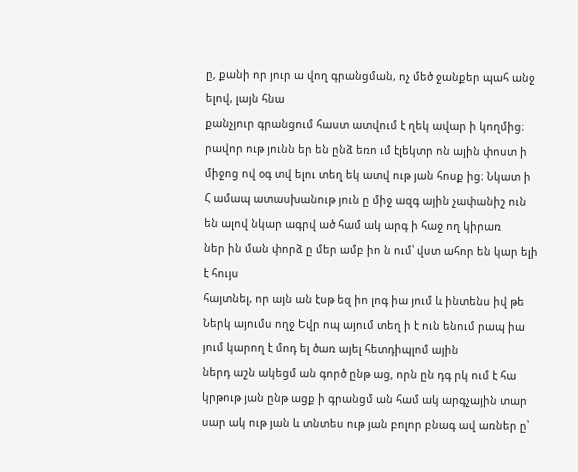ը‚ քանի որ յուր ա վող գրանցման, ոչ մեծ ջանքեր պահ անջ ելով, լայն հնա
քանչյուր գրանցում հաստ ատվում է ղեկ ավար ի կողմից։ րավոր ութ յունն եր են ընձ եռո ւմ էլեկտր ոն ային փոստ ի
միջոց ով օգ տվ ելու տեղ եկ ատվ ութ յան հոսք ից։ Նկատ ի
Հ ամապ ատասխանութ յուն ը միջ ազգ ային չափանիշ ուն են ալով նկար ագրվ ած համ ակ արգ ի հաջ ող կիրառ
ներ ին ման փորձ ը մեր ամբ իո ն ում՝ վստ ահոր են կար ելի է հույս
հայտնել, որ այն ան էսթ եզ իո լոգ իա յում և ինտենս իվ թե
Ներկ այումս ողջ Եվր ոպ այում տեղ ի է ուն ենում րապ իա յում կարող է մոդ ել ծառ այել հետդիպլոմ ային
ներդ աշն ակեցմ ան գործ ընթ աց‚ որն ըն դգ րկ ում է հա կրթութ յան ընթ ացք ի գրանցմ ան համ ակ արգչային տար
սար ակ ութ յան և տնտես ութ յան բոլոր բնագ ավ առներ ը՝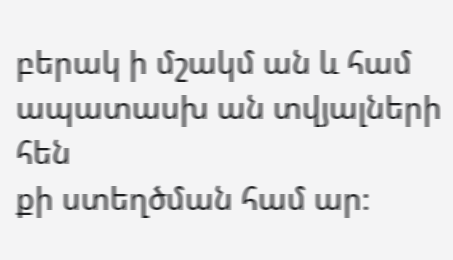բերակ ի մշակմ ան և համ ապատասխ ան տվյալների հեն
քի ստեղծման համ ար։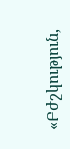«Բժշկություն,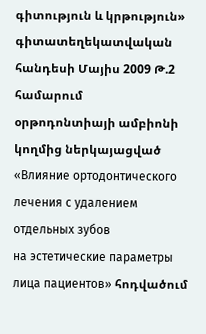գիտություն և կրթություն» գիտատեղեկատվական հանդեսի Մայիս 2009 Թ.2 համարում
օրթոդոնտիայի ամբիոնի կողմից ներկայացված «Влияние ортодонтического лечения с удалением отдельных зубов
на эстетические параметры лица пациентов» հոդվածում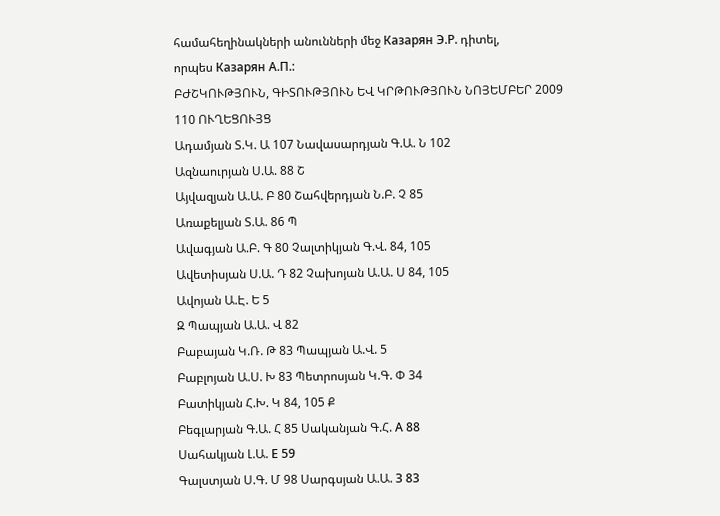համահեղինակների անունների մեջ Казарян Э.Р. դիտել,
որպես Казарян А.П.:
ԲԺՇԿՈՒԹՅՈՒՆ, ԳԻՏՈՒԹՅՈՒՆ ԵՎ ԿՐԹՈՒԹՅՈՒՆ ՆՈՅԵՄԲԵՐ 2009
110 ՈՒՂԵՑՈՒՅՑ
Ադամյան Տ.Կ. Ա 107 Նավասարդյան Գ.Ա. Ն 102
Ազնաուրյան Ս.Ա. 88 Շ
Այվազյան Ա.Ա. Բ 80 Շահվերդյան Ն.Բ. Չ 85
Առաքելյան Տ.Ա. 86 Պ
Ավագյան Ա.Բ. Գ 80 Չալտիկյան Գ.Վ. 84, 105
Ավետիսյան Ս.Ա. Դ 82 Չախոյան Ա.Ա. Ս 84, 105
Ավոյան Ա.Է. Ե 5
Զ Պապյան Ա.Ա. Վ 82
Բաբայան Կ.Ռ. Թ 83 Պապյան Ա.Վ. 5
Բաբլոյան Ա.Ս. Խ 83 Պետրոսյան Կ.Գ. Փ 34
Բատիկյան Հ.Խ. Կ 84, 105 Ք
Բեգլարյան Գ.Ա. Հ 85 Սականյան Գ.Հ. А 88
Սահակյան Լ.Ա. Е 59
Գալստյան Ս.Գ. Մ 98 Սարգսյան Ա.Ա. З 83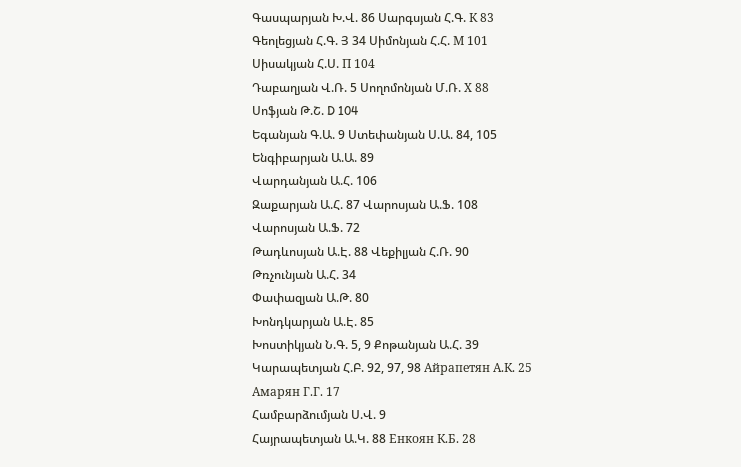Գասպարյան Խ.Վ. 86 Սարգսյան Հ.Գ. К 83
Գեոլեցյան Հ.Գ. Յ 34 Սիմոնյան Հ.Հ. М 101
Սիսակյան Հ.Ս. П 104
Դաբաղյան Վ.Ռ. 5 Սողոմոնյան Մ.Ռ. Х 88
Սոֆյան Թ.Շ. D 104
Եգանյան Գ.Ա. 9 Ստեփանյան Ս.Ա. 84, 105
Ենգիբարյան Ա.Ա. 89
Վարդանյան Ա.Հ. 106
Զաքարյան Ա.Հ. 87 Վարոսյան Ա.Ֆ. 108
Վարոսյան Ա.Ֆ. 72
Թադևոսյան Ա.Է. 88 Վեքիլյան Հ.Ռ. 90
Թռչունյան Ա.Հ. 34
Փափազյան Ա.Թ. 80
Խոնդկարյան Ա.Է. 85
Խոստիկյան Ն.Գ. 5, 9 Քոթանյան Ա.Հ. 39
Կարապետյան Հ.Բ. 92, 97, 98 Айрапетян А.К. 25
Амарян Г.Г. 17
Համբարձումյան Ս.Վ. 9
Հայրապետյան Ա.Կ. 88 Енкоян К.Б. 28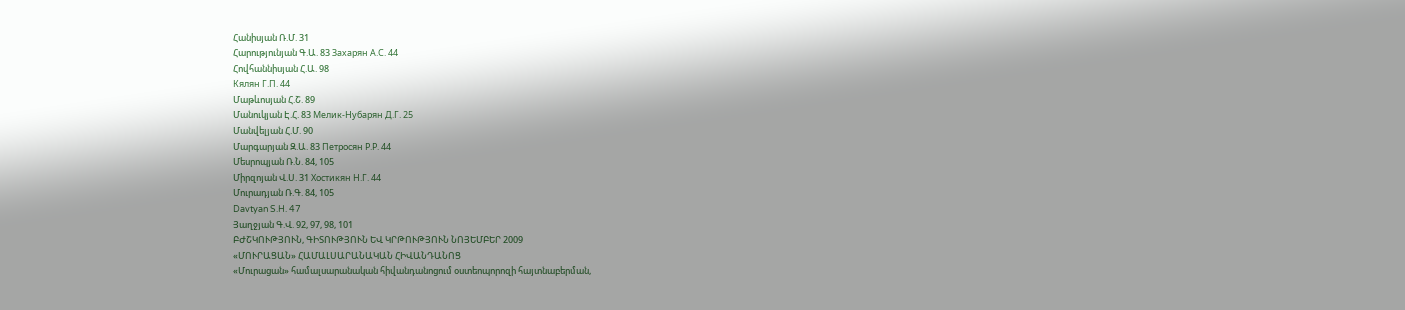Հանիսյան Ռ.Մ. 31
Հարությունյան Գ.Ա. 83 Захарян А.С. 44
Հովհաննիսյան Հ.Ա. 98
Кялян Г.П. 44
Մաթևոսյան Հ.Շ. 89
Մանուկյան Է.Հ. 83 Мелик-Нубарян Д.Г. 25
Մանվելյան Հ.Մ. 90
Մարգարյան Զ.Ա. 83 Петросян Р.Р. 44
Մեսրոպյան Ռ.Ն. 84, 105
Միրզոյան Վ.Ս. 31 Хостикян Н.Г. 44
Մուրադյան Ռ.Գ. 84, 105
Davtyan S.H. 47
Յաղջյան Գ.Վ. 92, 97, 98, 101
ԲԺՇԿՈՒԹՅՈՒՆ, ԳԻՏՈՒԹՅՈՒՆ ԵՎ ԿՐԹՈՒԹՅՈՒՆ ՆՈՅԵՄԲԵՐ 2009
«ՄՈՒՐԱՑԱՆ» ՀԱՄԱԼՍԱՐԱՆԱԿԱՆ ՀԻՎԱՆԴԱՆՈՑ
«Մուրացան» համալսարանական հիվանդանոցում օստեոպորոզի հայտնաբերման,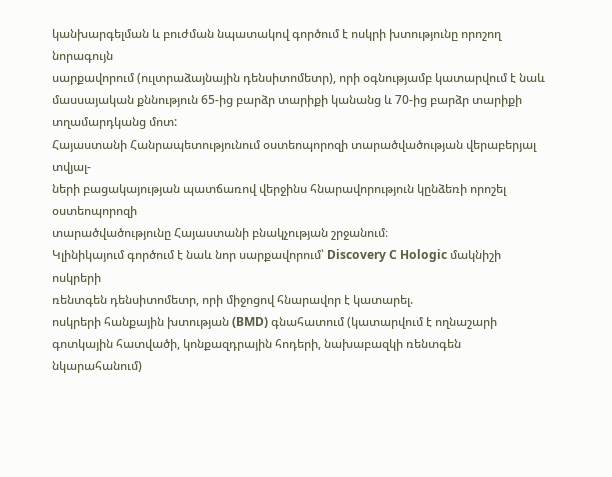կանխարգելման և բուժման նպատակով գործում է ոսկրի խտությունը որոշող նորագույն
սարքավորում (ուլտրաձայնային դենսիտոմետր), որի օգնությամբ կատարվում է նաև
մասսայական քննություն 65-ից բարձր տարիքի կանանց և 70-ից բարձր տարիքի
տղամարդկանց մոտ:
Հայաստանի Հանրապետությունում օստեոպորոզի տարածվածության վերաբերյալ տվյալ-
ների բացակայության պատճառով վերջինս հնարավորություն կընձեռի որոշել օստեոպորոզի
տարածվածությունը Հայաստանի բնակչության շրջանում։
Կլինիկայում գործում է նաև նոր սարքավորում՝ Discovery C Hologic մակնիշի ոսկրերի
ռենտգեն դենսիտոմետր, որի միջոցով հնարավոր է կատարել.
ոսկրերի հանքային խտության (BMD) գնահատում (կատարվում է ողնաշարի
գոտկային հատվածի, կոնքազդրային հոդերի, նախաբազկի ռենտգեն նկարահանում)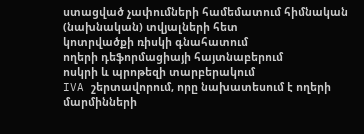ստացված չափումների համեմատում հիմնական (նախնական) տվյալների հետ
կոտրվածքի ռիսկի գնահատում
ողերի դեֆորմացիայի հայտնաբերում
ոսկրի և պրոթեզի տարբերակում
IVA շերտավորում, որը նախատեսում է ողերի մարմինների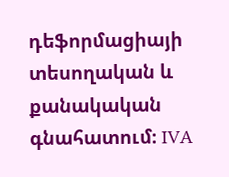դեֆորմացիայի
տեսողական և քանակական գնահատում։ IVA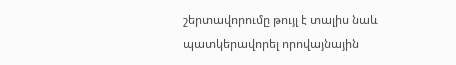շերտավորումը թույլ է տալիս նաև
պատկերավորել որովայնային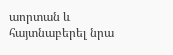աորտան և հայտնաբերել նրա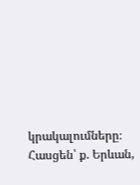կրակալումները։
Հասցեն՝ ք. Երևան,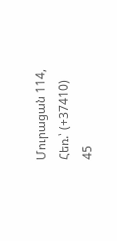Մուրացան 114,
Հեռ.՝ (+37410) 45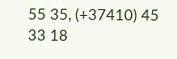55 35, (+37410) 45 33 18